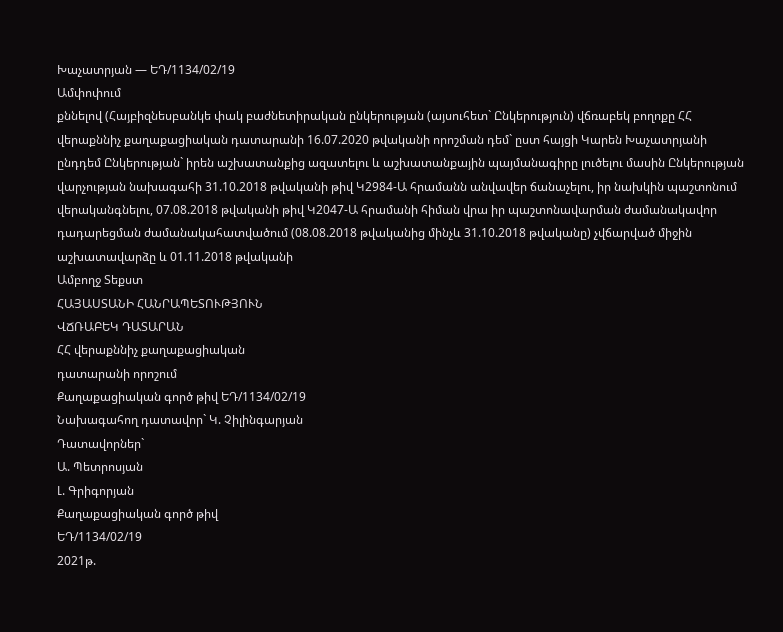Խաչատրյան — ԵԴ/1134/02/19
Ամփոփում
քննելով (Հայբիզնեսբանկե փակ բաժնետիրական ընկերության (այսուհետ` Ընկերություն) վճռաբեկ բողոքը ՀՀ վերաքննիչ քաղաքացիական դատարանի 16.07.2020 թվականի որոշման դեմ` ըստ հայցի Կարեն Խաչատրյանի ընդդեմ Ընկերության` իրեն աշխատանքից ազատելու և աշխատանքային պայմանագիրը լուծելու մասին Ընկերության վարչության նախագահի 31.10.2018 թվականի թիվ Կ2984-Ա հրամանն անվավեր ճանաչելու, իր նախկին պաշտոնում վերականգնելու, 07.08.2018 թվականի թիվ Կ2047-Ա հրամանի հիման վրա իր պաշտոնավարման ժամանակավոր դադարեցման ժամանակահատվածում (08.08.2018 թվականից մինչև 31.10.2018 թվականը) չվճարված միջին աշխատավարձը և 01.11.2018 թվականի
Ամբողջ Տեքստ
ՀԱՅԱՍՏԱՆԻ ՀԱՆՐԱՊԵՏՈՒԹՅՈՒՆ
ՎՃՌԱԲԵԿ ԴԱՏԱՐԱՆ
ՀՀ վերաքննիչ քաղաքացիական
դատարանի որոշում
Քաղաքացիական գործ թիվ ԵԴ/1134/02/19
Նախագահող դատավոր` Կ. Չիլինգարյան
Դատավորներ`
Ա. Պետրոսյան
Լ. Գրիգորյան
Քաղաքացիական գործ թիվ
ԵԴ/1134/02/19
2021թ.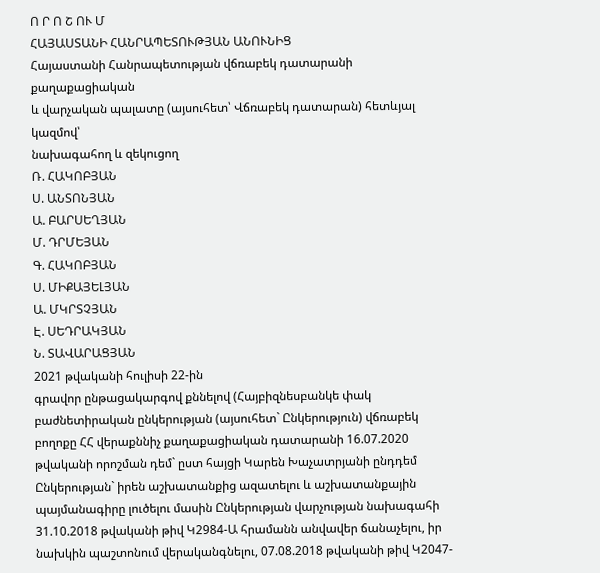Ո Ր Ո Շ ՈՒ Մ
ՀԱՅԱՍՏԱՆԻ ՀԱՆՐԱՊԵՏՈՒԹՅԱՆ ԱՆՈՒՆԻՑ
Հայաստանի Հանրապետության վճռաբեկ դատարանի քաղաքացիական
և վարչական պալատը (այսուհետ՝ Վճռաբեկ դատարան) հետևյալ կազմով՝
նախագահող և զեկուցող
Ռ. ՀԱԿՈԲՅԱՆ
Ս. ԱՆՏՈՆՅԱՆ
Ա. ԲԱՐՍԵՂՅԱՆ
Մ. ԴՐՄԵՅԱՆ
Գ. ՀԱԿՈԲՅԱՆ
Ս. ՄԻՔԱՅԵԼՅԱՆ
Ա. ՄԿՐՏՉՅԱՆ
Է. ՍԵԴՐԱԿՅԱՆ
Ն. ՏԱՎԱՐԱՑՅԱՆ
2021 թվականի հուլիսի 22-ին
գրավոր ընթացակարգով քննելով (Հայբիզնեսբանկե փակ բաժնետիրական ընկերության (այսուհետ` Ընկերություն) վճռաբեկ բողոքը ՀՀ վերաքննիչ քաղաքացիական դատարանի 16.07.2020 թվականի որոշման դեմ` ըստ հայցի Կարեն Խաչատրյանի ընդդեմ Ընկերության` իրեն աշխատանքից ազատելու և աշխատանքային պայմանագիրը լուծելու մասին Ընկերության վարչության նախագահի 31.10.2018 թվականի թիվ Կ2984-Ա հրամանն անվավեր ճանաչելու, իր նախկին պաշտոնում վերականգնելու, 07.08.2018 թվականի թիվ Կ2047-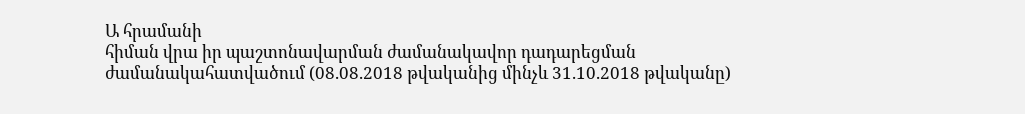Ա հրամանի
հիման վրա իր պաշտոնավարման ժամանակավոր դադարեցման
ժամանակահատվածում (08.08.2018 թվականից մինչև 31.10.2018 թվականը)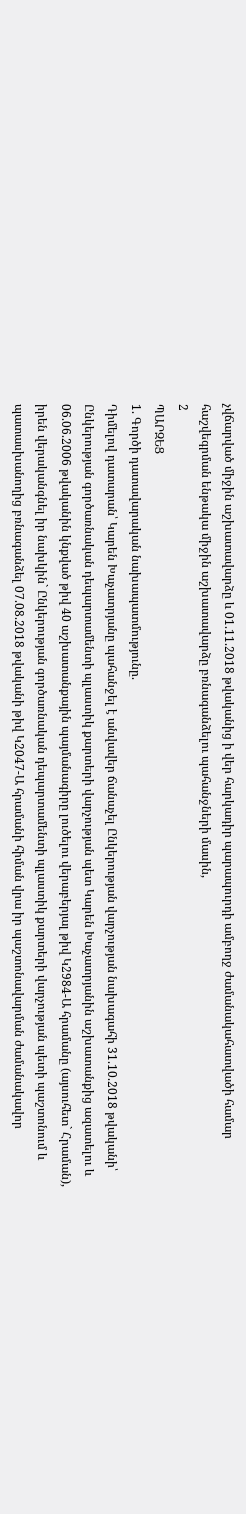չվճարված միջին աշխատավարձը և 01.11.2018 թվականից ի վեր հարկադիր պարապուրդի ամբողջ ժամանակահատվածի համար հաշվեգրման ենթակա միջին աշխատավարձը բռնագանձելու պահանջների մասին,
2
ՊԱՐԶԵՑ
1. Գործի դատավարական նախապատմությունը.
Դիմելով դատարան՝ Կարեն Խաչատրյանը պահանջել է անվավեր ճանաչել Ընկերության վարչության նախագահի 31.10.2018 թվականի՝ Ընկերության գործառնական դեպարտամենտի պլաստիկ քարտերի վարչության պետ Կարեն Խաչատրյանին աշխատանքից ազատելու և 06.06.2006 թվականին կնքված թիվ 40 աշխատանքային պայմանագիրը լուծելու վերաբերյալ թիվ Կ2984-Ա հրամանը (այսուհետ` Հրաման), իրեն վերականգնել իր նախկին` Ընկերության գործառնական դեպարտամենտի պլաստիկ քարտերի վարչության պետի պաշտոնում և պատասխանողից բռնագանձել 07.08.2018 թվականի թիվ Կ2047-Ա հրամանի հիման վրա իր պաշտոնավարման ժամանակավոր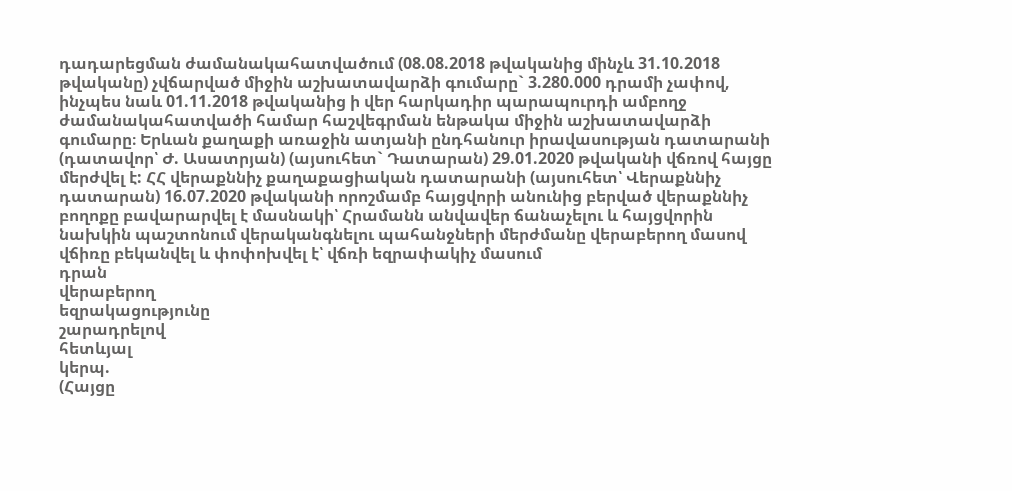դադարեցման ժամանակահատվածում (08.08.2018 թվականից մինչև 31.10.2018 թվականը) չվճարված միջին աշխատավարձի գումարը` 3.280.000 դրամի չափով, ինչպես նաև 01.11.2018 թվականից ի վեր հարկադիր պարապուրդի ամբողջ ժամանակահատվածի համար հաշվեգրման ենթակա միջին աշխատավարձի գումարը։ Երևան քաղաքի առաջին ատյանի ընդհանուր իրավասության դատարանի (դատավոր՝ Ժ. Ասատրյան) (այսուհետ` Դատարան) 29.01.2020 թվականի վճռով հայցը մերժվել է: ՀՀ վերաքննիչ քաղաքացիական դատարանի (այսուհետ՝ Վերաքննիչ դատարան) 16.07.2020 թվականի որոշմամբ հայցվորի անունից բերված վերաքննիչ բողոքը բավարարվել է մասնակի՝ Հրամանն անվավեր ճանաչելու և հայցվորին նախկին պաշտոնում վերականգնելու պահանջների մերժմանը վերաբերող մասով վճիռը բեկանվել և փոփոխվել է՝ վճռի եզրափակիչ մասում
դրան
վերաբերող
եզրակացությունը
շարադրելով
հետևյալ
կերպ.
(Հայցը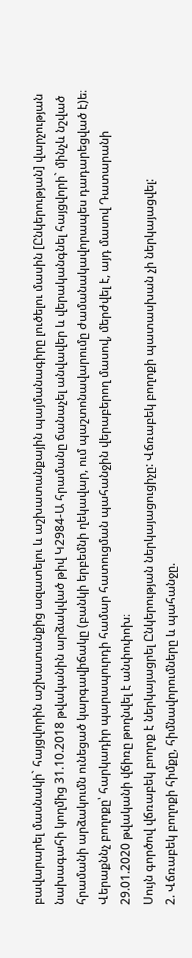բավարարել մասնակի` հայցվորին աշխատանքից ազատելու և աշխատանքային պայմանագիրը լուծելու մասին [Ընկերության] վարչության նախագահի կողմից 31.10.2018 թվականին արձակված թիվ Կ2984-Ա հրամանը ճանաչել անվավեր և վերականգնել հայցվորի` մինչև նշված հրամանի արձակումն ունեցած կարգավիճակը (բանկի երբեմնի ղեկավար, ում պաշտոնավարումը ժամանակավորապես դադարեցված է)ե։ Վերաքննչ բողոքը՝ հարկադիր պարապուրդի համար հատուցման պահանջին վերաբերող մասով, մերժվել է, այդ մասով Դատարանի 29.01.2020 թվականի վճիռը թողնվել է անփոփոխ։
Սույն գործով վճռաբեկ բողոք է ներկայացրել Ընկերության ներկայացուցիչը: Վճռաբեկ բողոքի պատասխան չի ներկայացվել:
2. Վճռաբեկ բողոքի հիմքը, հիմնավորումները և պահանջը.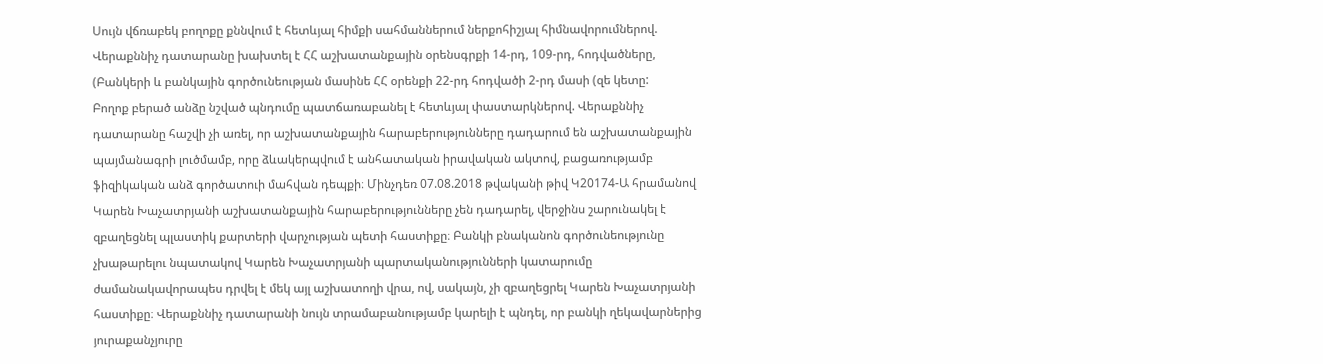Սույն վճռաբեկ բողոքը քննվում է հետևյալ հիմքի սահմաններում ներքոհիշյալ հիմնավորումներով.
Վերաքննիչ դատարանը խախտել է ՀՀ աշխատանքային օրենսգրքի 14-րդ, 109-րդ, հոդվածները, (Բանկերի և բանկային գործունեության մասինե ՀՀ օրենքի 22-րդ հոդվածի 2-րդ մասի (զե կետը:
Բողոք բերած անձը նշված պնդումը պատճառաբանել է հետևյալ փաստարկներով. Վերաքննիչ դատարանը հաշվի չի առել, որ աշխատանքային հարաբերությունները դադարում են աշխատանքային պայմանագրի լուծմամբ, որը ձևակերպվում է անհատական իրավական ակտով, բացառությամբ ֆիզիկական անձ գործատուի մահվան դեպքի։ Մինչդեռ 07.08.2018 թվականի թիվ Կ20174-Ա հրամանով Կարեն Խաչատրյանի աշխատանքային հարաբերությունները չեն դադարել, վերջինս շարունակել է զբաղեցնել պլաստիկ քարտերի վարչության պետի հաստիքը։ Բանկի բնականոն գործունեությունը չխաթարելու նպատակով Կարեն Խաչատրյանի պարտականությունների կատարումը ժամանակավորապես դրվել է մեկ այլ աշխատողի վրա, ով, սակայն, չի զբաղեցրել Կարեն Խաչատրյանի հաստիքը։ Վերաքննիչ դատարանի նույն տրամաբանությամբ կարելի է պնդել, որ բանկի ղեկավարներից յուրաքանչյուրը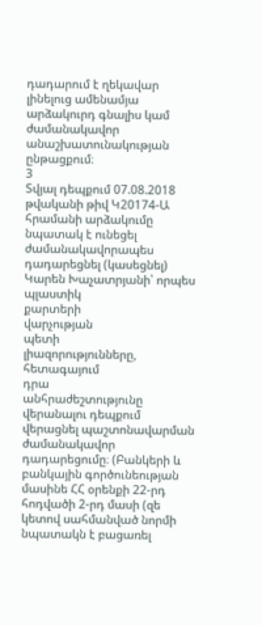դադարում է ղեկավար լինելուց ամենամյա արձակուրդ գնալիս կամ ժամանակավոր անաշխատունակության ընթացքում։
3
Տվյալ դեպքում 07.08.2018 թվականի թիվ Կ20174-Ա հրամանի արձակումը նպատակ է ունեցել ժամանակավորապես դադարեցնել (կասեցնել) Կարեն Խաչատրյանի՝ որպես պլաստիկ
քարտերի
վարչության
պետի
լիազորությունները,
հետագայում
դրա
անհրաժեշտությունը վերանալու դեպքում վերացնել պաշտոնավարման ժամանակավոր դադարեցումը։ (Բանկերի և բանկային գործունեության մասինե ՀՀ օրենքի 22-րդ հոդվածի 2-րդ մասի (զե կետով սահմանված նորմի նպատակն է բացառել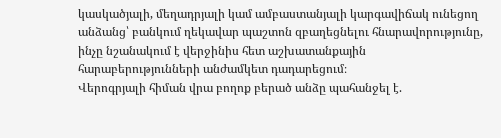կասկածյալի, մեղադրյալի կամ ամբաստանյալի կարգավիճակ ունեցող անձանց՝ բանկում ղեկավար պաշտոն զբաղեցնելու հնարավորությունը, ինչը նշանակում է վերջինիս հետ աշխատանքային հարաբերությունների անժամկետ դադարեցում։
Վերոգրյալի հիման վրա բողոք բերած անձը պահանջել է.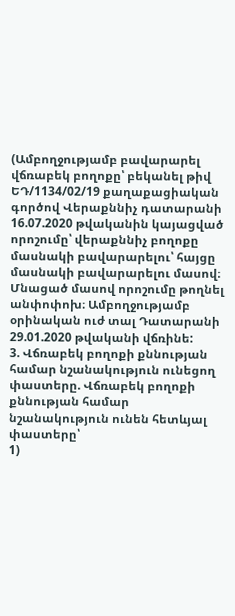(Ամբողջությամբ բավարարել վճռաբեկ բողոքը՝ բեկանել թիվ ԵԴ/1134/02/19 քաղաքացիական գործով Վերաքննիչ դատարանի 16.07.2020 թվականին կայացված որոշումը՝ վերաքննիչ բողոքը մասնակի բավարարելու՝ հայցը մասնակի բավարարելու մասով։ Մնացած մասով որոշումը թողնել անփոփոխ։ Ամբողջությամբ օրինական ուժ տալ Դատարանի 29.01.2020 թվականի վճռինե:
3. Վճռաբեկ բողոքի քննության համար նշանակություն ունեցող փաստերը. Վճռաբեկ բողոքի քննության համար նշանակություն ունեն հետևյալ փաստերը՝
1)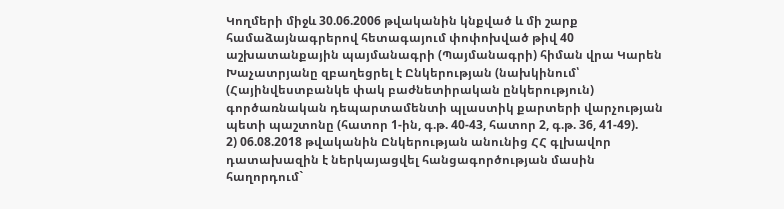Կողմերի միջև 30.06.2006 թվականին կնքված և մի շարք համաձայնագրերով հետագայում փոփոխված թիվ 40 աշխատանքային պայմանագրի (Պայմանագրի) հիման վրա Կարեն Խաչատրյանը զբաղեցրել է Ընկերության (նախկինում՝ (Հայինվեստբանկե փակ բաժնետիրական ընկերություն) գործառնական դեպարտամենտի պլաստիկ քարտերի վարչության պետի պաշտոնը (հատոր 1-ին, գ.թ. 40-43, հատոր 2, գ.թ. 36, 41-49).
2) 06.08.2018 թվականին Ընկերության անունից ՀՀ գլխավոր դատախազին է ներկայացվել հանցագործության մասին հաղորդում`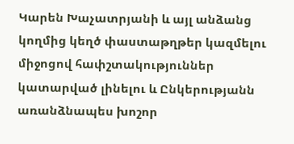Կարեն Խաչատրյանի և այլ անձանց կողմից կեղծ փաստաթղթեր կազմելու միջոցով հափշտակություններ կատարված լինելու և Ընկերությանն առանձնապես խոշոր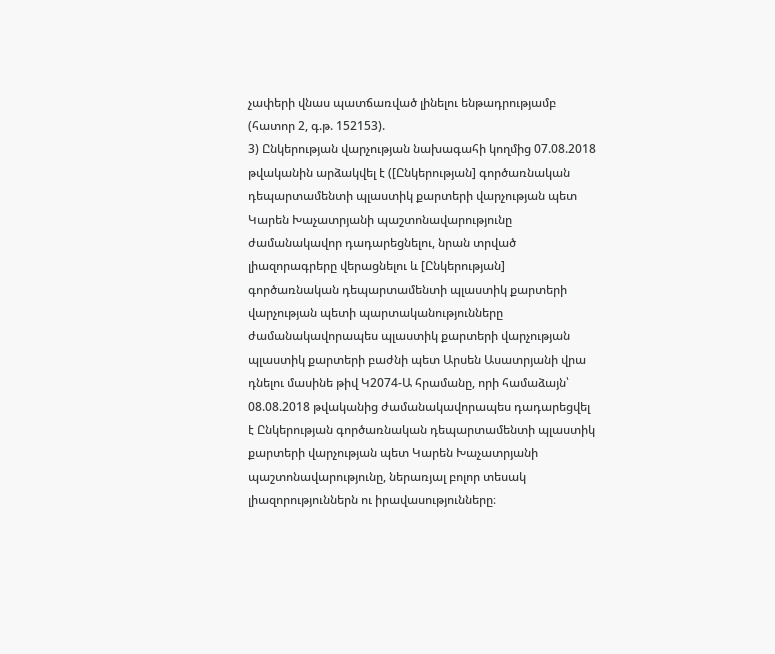չափերի վնաս պատճառված լինելու ենթադրությամբ (հատոր 2, գ.թ. 152153).
3) Ընկերության վարչության նախագահի կողմից 07.08.2018 թվականին արձակվել է ([Ընկերության] գործառնական դեպարտամենտի պլաստիկ քարտերի վարչության պետ Կարեն Խաչատրյանի պաշտոնավարությունը ժամանակավոր դադարեցնելու, նրան տրված լիազորագրերը վերացնելու և [Ընկերության] գործառնական դեպարտամենտի պլաստիկ քարտերի վարչության պետի պարտականությունները ժամանակավորապես պլաստիկ քարտերի վարչության պլաստիկ քարտերի բաժնի պետ Արսեն Ասատրյանի վրա դնելու մասինե թիվ Կ2074-Ա հրամանը, որի համաձայն՝ 08.08.2018 թվականից ժամանակավորապես դադարեցվել է Ընկերության գործառնական դեպարտամենտի պլաստիկ քարտերի վարչության պետ Կարեն Խաչատրյանի պաշտոնավարությունը, ներառյալ բոլոր տեսակ լիազորություններն ու իրավասությունները։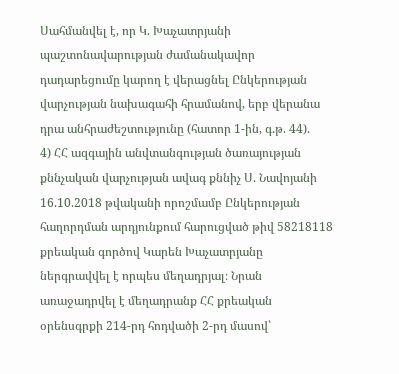Սահմանվել է, որ Կ. Խաչատրյանի պաշտոնավարության ժամանակավոր դադարեցումը կարող է վերացնել Ընկերության վարչության նախագահի հրամանով, երբ վերանա դրա անհրաժեշտությունը (հատոր 1-ին, գ.թ. 44).
4) ՀՀ ազգային անվտանգության ծառայության քննչական վարչության ավագ քննիչ Ս. Նավոյանի 16.10.2018 թվականի որոշմամբ Ընկերության հաղորդման արդյունքում հարուցված թիվ 58218118 քրեական գործով Կարեն Խաչատրյանը ներգրավվել է որպես մեղադրյալ։ Նրան առաջադրվել է մեղադրանք ՀՀ քրեական օրենսգրքի 214-րդ հոդվածի 2-րդ մասով՝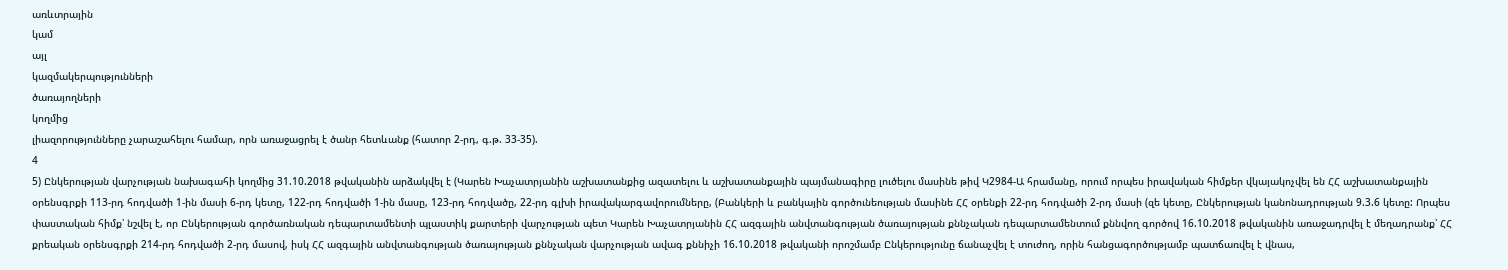առևտրային
կամ
այլ
կազմակերպությունների
ծառայողների
կողմից
լիազորությունները չարաշահելու համար, որն առաջացրել է ծանր հետևանք (հատոր 2-րդ, գ.թ. 33-35).
4
5) Ընկերության վարչության նախագահի կողմից 31.10.2018 թվականին արձակվել է (Կարեն Խաչատրյանին աշխատանքից ազատելու և աշխատանքային պայմանագիրը լուծելու մասինե թիվ Կ2984-Ա հրամանը, որում որպես իրավական հիմքեր վկայակոչվել են ՀՀ աշխատանքային օրենսգրքի 113-րդ հոդվածի 1-ին մասի 6-րդ կետը, 122-րդ հոդվածի 1-ին մասը, 123-րդ հոդվածը, 22-րդ գլխի իրավակարգավորումները, (Բանկերի և բանկային գործունեության մասինե ՀՀ օրենքի 22-րդ հոդվածի 2-րդ մասի (զե կետը, Ընկերության կանոնադրության 9.3.6 կետը: Որպես փաստական հիմք՝ նշվել է, որ Ընկերության գործառնական դեպարտամենտի պլաստիկ քարտերի վարչության պետ Կարեն Խաչատրյանին ՀՀ ազգային անվտանգության ծառայության քննչական դեպարտամենտում քննվող գործով 16.10.2018 թվականին առաջադրվել է մեղադրանք՝ ՀՀ քրեական օրենսգրքի 214-րդ հոդվածի 2-րդ մասով, իսկ ՀՀ ազգային անվտանգության ծառայության քննչական վարչության ավագ քննիչի 16.10.2018 թվականի որոշմամբ Ընկերությունը ճանաչվել է տուժող, որին հանցագործությամբ պատճառվել է վնաս,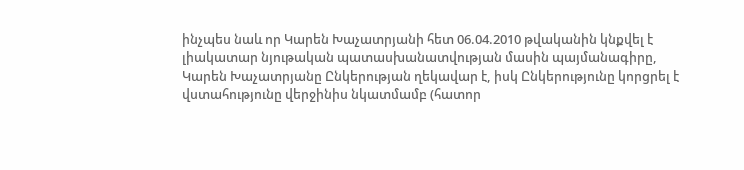ինչպես նաև որ Կարեն Խաչատրյանի հետ 06.04.2010 թվականին կնքվել է լիակատար նյութական պատասխանատվության մասին պայմանագիրը, Կարեն Խաչատրյանը Ընկերության ղեկավար է, իսկ Ընկերությունը կորցրել է վստահությունը վերջինիս նկատմամբ (հատոր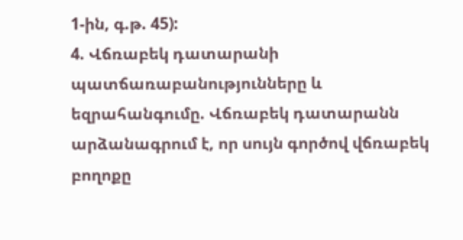1-ին, գ.թ. 45):
4. Վճռաբեկ դատարանի պատճառաբանությունները և եզրահանգումը. Վճռաբեկ դատարանն արձանագրում է, որ սույն գործով վճռաբեկ բողոքը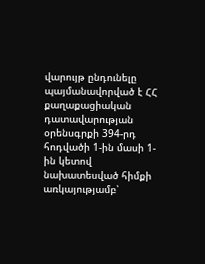վարույթ ընդունելը պայմանավորված է ՀՀ քաղաքացիական դատավարության օրենսգրքի 394-րդ հոդվածի 1-ին մասի 1-ին կետով նախատեսված հիմքի առկայությամբ՝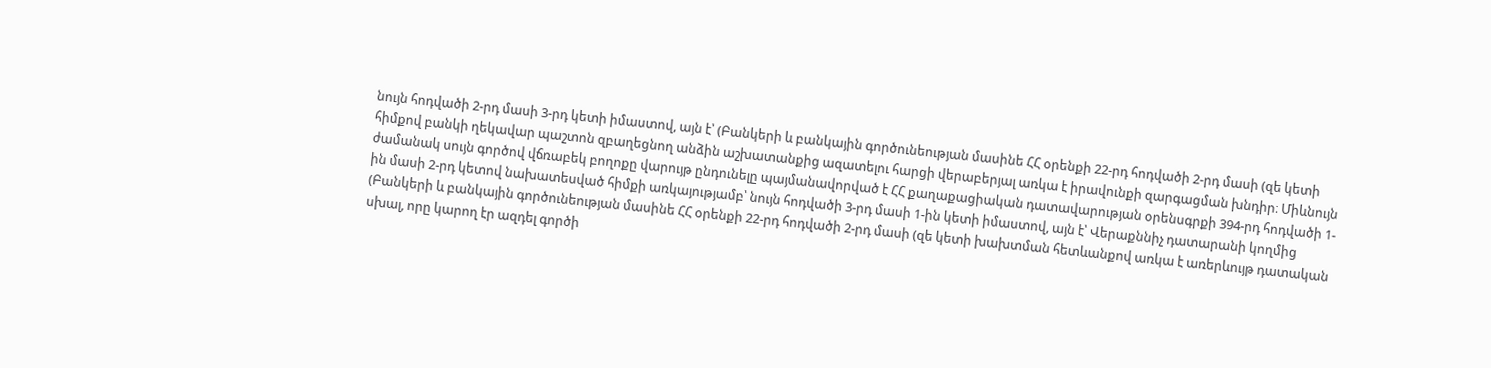նույն հոդվածի 2-րդ մասի 3-րդ կետի իմաստով, այն է՝ (Բանկերի և բանկային գործունեության մասինե ՀՀ օրենքի 22-րդ հոդվածի 2-րդ մասի (զե կետի հիմքով բանկի ղեկավար պաշտոն զբաղեցնող անձին աշխատանքից ազատելու հարցի վերաբերյալ առկա է իրավունքի զարգացման խնդիր։ Միևնույն ժամանակ սույն գործով վճռաբեկ բողոքը վարույթ ընդունելը պայմանավորված է ՀՀ քաղաքացիական դատավարության օրենսգրքի 394-րդ հոդվածի 1-ին մասի 2-րդ կետով նախատեսված հիմքի առկայությամբ՝ նույն հոդվածի 3-րդ մասի 1-ին կետի իմաստով, այն է՝ Վերաքննիչ դատարանի կողմից (Բանկերի և բանկային գործունեության մասինե ՀՀ օրենքի 22-րդ հոդվածի 2-րդ մասի (զե կետի խախտման հետևանքով առկա է առերևույթ դատական սխալ, որը կարող էր ազդել գործի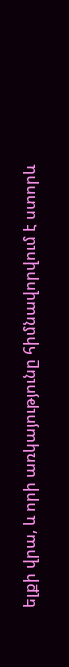ելքի վրա, և որի առկայությունը հիմնավորվում է ստորև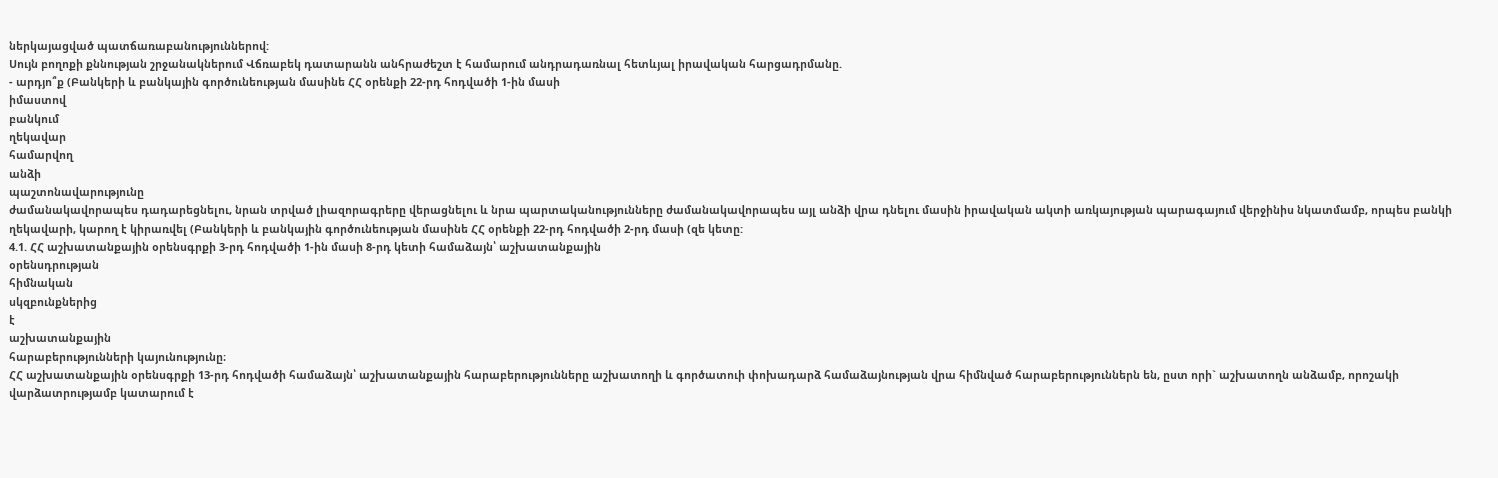ներկայացված պատճառաբանություններով:
Սույն բողոքի քննության շրջանակներում Վճռաբեկ դատարանն անհրաժեշտ է համարում անդրադառնալ հետևյալ իրավական հարցադրմանը.
- արդյո՞ք (Բանկերի և բանկային գործունեության մասինե ՀՀ օրենքի 22-րդ հոդվածի 1-ին մասի
իմաստով
բանկում
ղեկավար
համարվող
անձի
պաշտոնավարությունը
ժամանակավորապես դադարեցնելու, նրան տրված լիազորագրերը վերացնելու և նրա պարտականությունները ժամանակավորապես այլ անձի վրա դնելու մասին իրավական ակտի առկայության պարագայում վերջինիս նկատմամբ, որպես բանկի ղեկավարի, կարող է կիրառվել (Բանկերի և բանկային գործունեության մասինե ՀՀ օրենքի 22-րդ հոդվածի 2-րդ մասի (զե կետը:
4.1. ՀՀ աշխատանքային օրենսգրքի 3-րդ հոդվածի 1-ին մասի 8-րդ կետի համաձայն՝ աշխատանքային
օրենսդրության
հիմնական
սկզբունքներից
է
աշխատանքային
հարաբերությունների կայունությունը։
ՀՀ աշխատանքային օրենսգրքի 13-րդ հոդվածի համաձայն՝ աշխատանքային հարաբերությունները աշխատողի և գործատուի փոխադարձ համաձայնության վրա հիմնված հարաբերություններն են, ըստ որի` աշխատողն անձամբ, որոշակի վարձատրությամբ կատարում է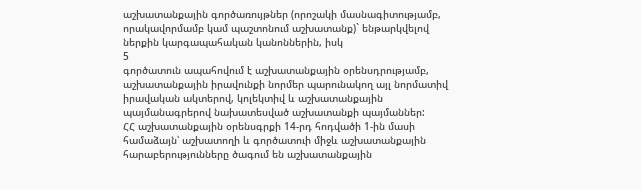աշխատանքային գործառույթներ (որոշակի մասնագիտությամբ, որակավորմամբ կամ պաշտոնում աշխատանք)` ենթարկվելով ներքին կարգապահական կանոններին, իսկ
5
գործատուն ապահովում է աշխատանքային օրենսդրությամբ, աշխատանքային իրավունքի նորմեր պարունակող այլ նորմատիվ իրավական ակտերով, կոլեկտիվ և աշխատանքային պայմանագրերով նախատեսված աշխատանքի պայմաններ:
ՀՀ աշխատանքային օրենսգրքի 14-րդ հոդվածի 1-ին մասի համաձայն՝ աշխատողի և գործատուի միջև աշխատանքային հարաբերությունները ծագում են աշխատանքային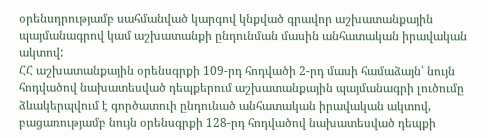օրենսդրությամբ սահմանված կարգով կնքված գրավոր աշխատանքային պայմանագրով կամ աշխատանքի ընդունման մասին անհատական իրավական ակտով:
ՀՀ աշխատանքային օրենսգրքի 109-րդ հոդվածի 2-րդ մասի համաձայն՝ նույն հոդվածով նախատեսված դեպքերում աշխատանքային պայմանագրի լուծումը ձևակերպվում է գործատուի ընդունած անհատական իրավական ակտով, բացառությամբ նույն օրենսգրքի 128-րդ հոդվածով նախատեսված դեպքի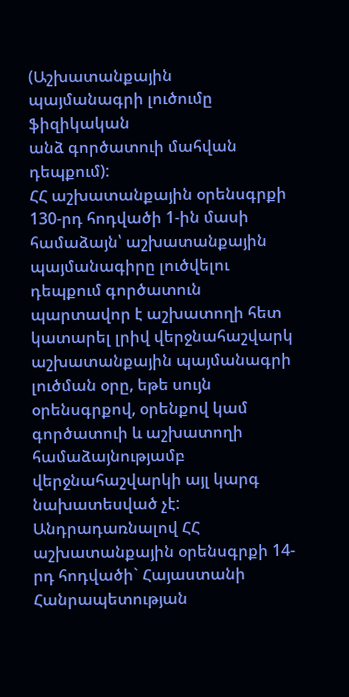(Աշխատանքային պայմանագրի լուծումը ֆիզիկական
անձ գործատուի մահվան դեպքում):
ՀՀ աշխատանքային օրենսգրքի 130-րդ հոդվածի 1-ին մասի համաձայն՝ աշխատանքային պայմանագիրը լուծվելու դեպքում գործատուն պարտավոր է աշխատողի հետ կատարել լրիվ վերջնահաշվարկ աշխատանքային պայմանագրի լուծման օրը, եթե սույն օրենսգրքով, օրենքով կամ գործատուի և աշխատողի համաձայնությամբ վերջնահաշվարկի այլ կարգ նախատեսված չէ:
Անդրադառնալով ՀՀ աշխատանքային օրենսգրքի 14-րդ հոդվածի` Հայաստանի Հանրապետության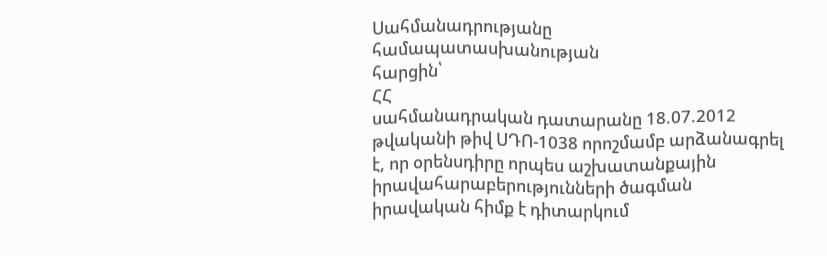Սահմանադրությանը
համապատասխանության
հարցին՝
ՀՀ
սահմանադրական դատարանը 18.07.2012 թվականի թիվ ՍԴՈ-1038 որոշմամբ արձանագրել է, որ օրենսդիրը որպես աշխատանքային իրավահարաբերությունների ծագման իրավական հիմք է դիտարկում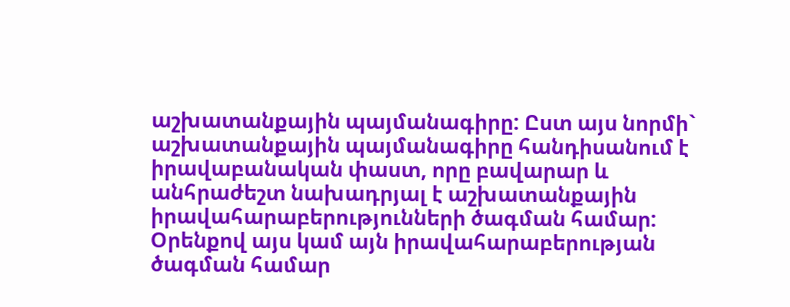աշխատանքային պայմանագիրը: Ըստ այս նորմի` աշխատանքային պայմանագիրը հանդիսանում է իրավաբանական փաստ, որը բավարար և անհրաժեշտ նախադրյալ է աշխատանքային իրավահարաբերությունների ծագման համար: Օրենքով այս կամ այն իրավահարաբերության ծագման համար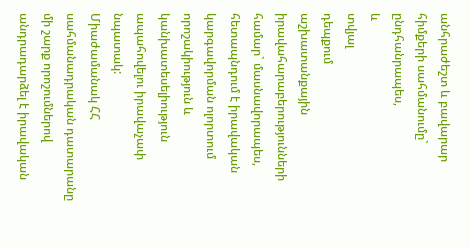անհրաժեշտ և բավարար հիմքերի սահմանումը`
ընդհանրապես,
և
տվյալ
դեպքում
աշխատանքային
իրավահարաբերությունների համար` մասնավորապես, հետապնդում է իրավական կարգավորման ոլորտում որոշակիություն և կանխատեսելիություն ապահովելու իրավաչափ նպատակ:
Միաժամանակ ՀՀ սահմանադրական դատարանը մի շարք որոշումներով անդրադարձել է իրավական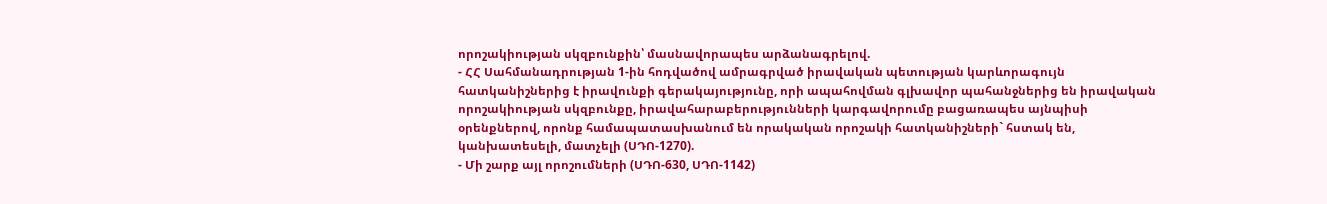որոշակիության սկզբունքին՝ մասնավորապես արձանագրելով.
- ՀՀ Սահմանադրության 1-ին հոդվածով ամրագրված իրավական պետության կարևորագույն հատկանիշներից է իրավունքի գերակայությունը, որի ապահովման գլխավոր պահանջներից են իրավական որոշակիության սկզբունքը, իրավահարաբերությունների կարգավորումը բացառապես այնպիսի օրենքներով, որոնք համապատասխանում են որակական որոշակի հատկանիշների` հստակ են, կանխատեսելի, մատչելի (ՍԴՈ-1270).
- Մի շարք այլ որոշումների (ՍԴՈ-630, ՍԴՈ-1142)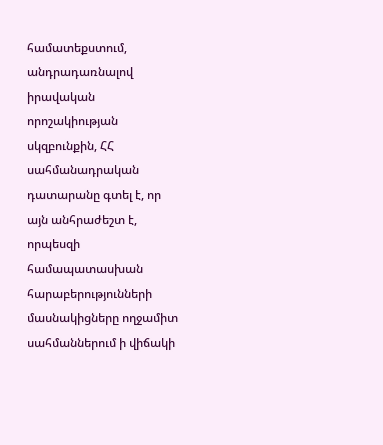համատեքստում, անդրադառնալով իրավական որոշակիության սկզբունքին, ՀՀ սահմանադրական դատարանը գտել է, որ այն անհրաժեշտ է, որպեսզի համապատասխան հարաբերությունների մասնակիցները ողջամիտ սահմաններում ի վիճակի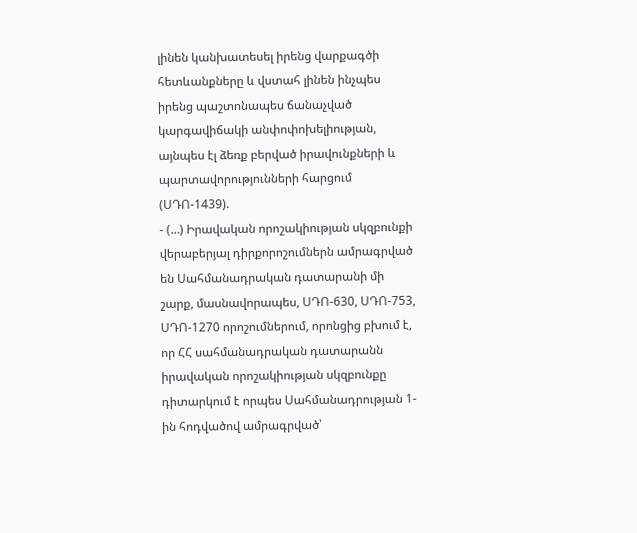լինեն կանխատեսել իրենց վարքագծի հետևանքները և վստահ լինեն ինչպես իրենց պաշտոնապես ճանաչված կարգավիճակի անփոփոխելիության, այնպես էլ ձեռք բերված իրավունքների և պարտավորությունների հարցում (ՍԴՈ-1439).
- (…) Իրավական որոշակիության սկզբունքի վերաբերյալ դիրքորոշումներն ամրագրված են Սահմանադրական դատարանի մի շարք, մասնավորապես, ՍԴՈ-630, ՍԴՈ-753, ՍԴՈ-1270 որոշումներում, որոնցից բխում է, որ ՀՀ սահմանադրական դատարանն իրավական որոշակիության սկզբունքը դիտարկում է որպես Սահմանադրության 1-ին հոդվածով ամրագրված՝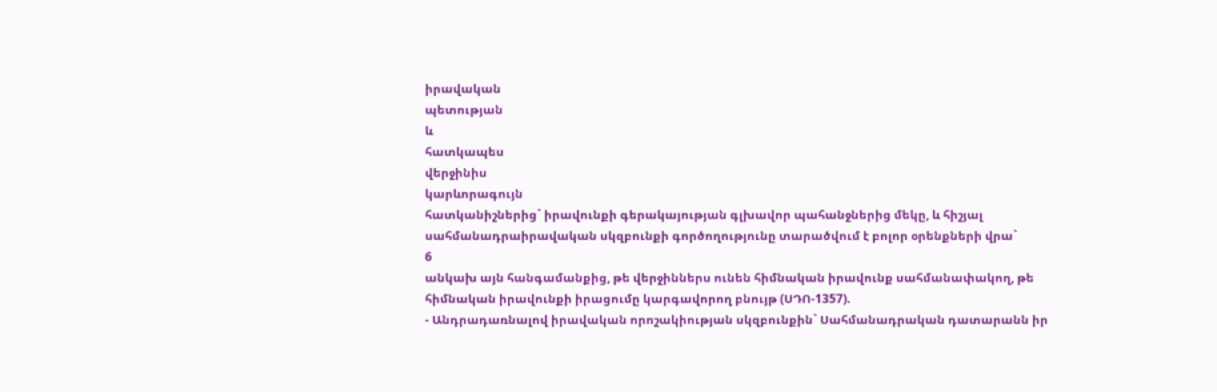իրավական
պետության
և
հատկապես
վերջինիս
կարևորագույն
հատկանիշներից` իրավունքի գերակայության գլխավոր պահանջներից մեկը, և հիշյալ սահմանադրաիրավական սկզբունքի գործողությունը տարածվում է բոլոր օրենքների վրա`
6
անկախ այն հանգամանքից, թե վերջիններս ունեն հիմնական իրավունք սահմանափակող, թե հիմնական իրավունքի իրացումը կարգավորող բնույթ (ՍԴՈ-1357).
- Անդրադառնալով իրավական որոշակիության սկզբունքին` Սահմանադրական դատարանն իր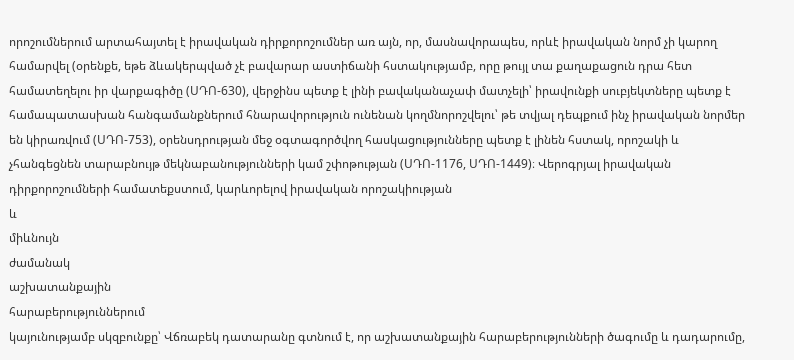որոշումներում արտահայտել է իրավական դիրքորոշումներ առ այն, որ, մասնավորապես, որևէ իրավական նորմ չի կարող համարվել (օրենքե, եթե ձևակերպված չէ բավարար աստիճանի հստակությամբ, որը թույլ տա քաղաքացուն դրա հետ համատեղելու իր վարքագիծը (ՍԴՈ-630), վերջինս պետք է լինի բավականաչափ մատչելի՝ իրավունքի սուբյեկտները պետք է համապատասխան հանգամանքներում հնարավորություն ունենան կողմնորոշվելու՝ թե տվյալ դեպքում ինչ իրավական նորմեր են կիրառվում (ՍԴՈ-753), օրենսդրության մեջ օգտագործվող հասկացությունները պետք է լինեն հստակ, որոշակի և չհանգեցնեն տարաբնույթ մեկնաբանությունների կամ շփոթության (ՍԴՈ-1176, ՍԴՈ-1449)։ Վերոգրյալ իրավական դիրքորոշումների համատեքստում, կարևորելով իրավական որոշակիության
և
միևնույն
ժամանակ
աշխատանքային
հարաբերություններում
կայունությամբ սկզբունքը՝ Վճռաբեկ դատարանը գտնում է, որ աշխատանքային հարաբերությունների ծագումը և դադարումը,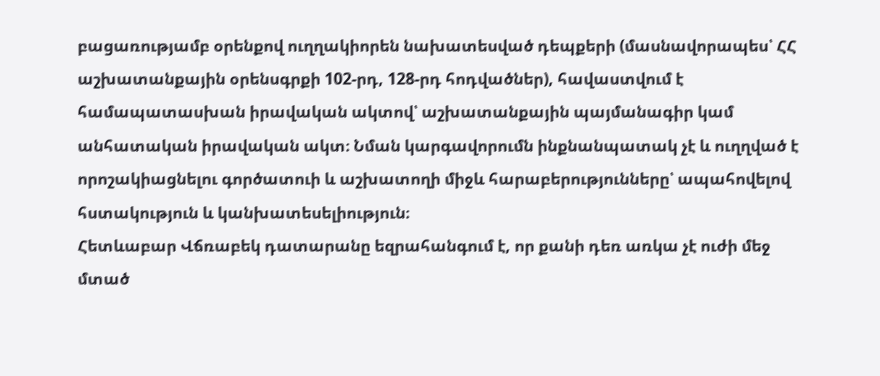բացառությամբ օրենքով ուղղակիորեն նախատեսված դեպքերի (մասնավորապես՝ ՀՀ աշխատանքային օրենսգրքի 102-րդ, 128-րդ հոդվածներ), հավաստվում է համապատասխան իրավական ակտով՝ աշխատանքային պայմանագիր կամ անհատական իրավական ակտ։ Նման կարգավորումն ինքնանպատակ չէ և ուղղված է որոշակիացնելու գործատուի և աշխատողի միջև հարաբերությունները՝ ապահովելով հստակություն և կանխատեսելիություն։
Հետևաբար Վճռաբեկ դատարանը եզրահանգում է, որ քանի դեռ առկա չէ ուժի մեջ մտած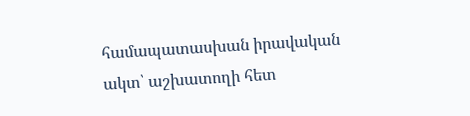համապատասխան իրավական ակտ՝ աշխատողի հետ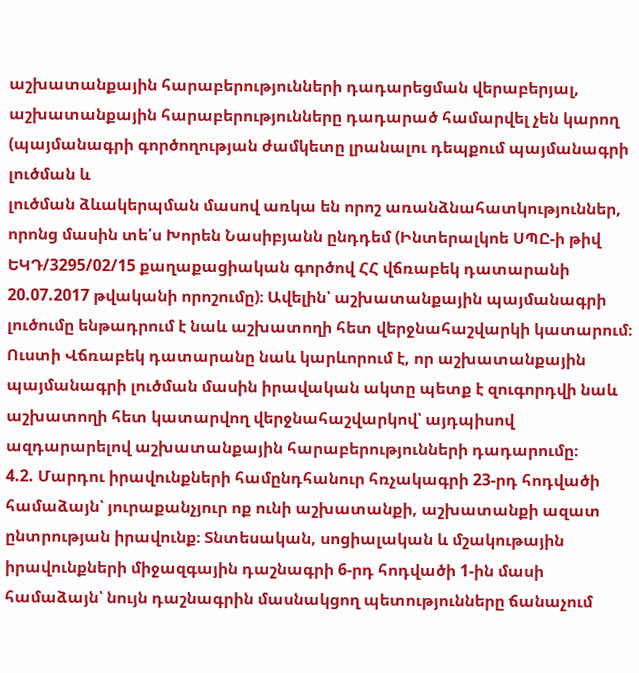աշխատանքային հարաբերությունների դադարեցման վերաբերյալ, աշխատանքային հարաբերությունները դադարած համարվել չեն կարող (պայմանագրի գործողության ժամկետը լրանալու դեպքում պայմանագրի լուծման և
լուծման ձևակերպման մասով առկա են որոշ առանձնահատկություններ, որոնց մասին տե՛ս Խորեն Նասիբյանն ընդդեմ (Ինտերալկոե ՍՊԸ-ի թիվ ԵԿԴ/3295/02/15 քաղաքացիական գործով ՀՀ վճռաբեկ դատարանի 20.07.2017 թվականի որոշումը)։ Ավելին՝ աշխատանքային պայմանագրի լուծումը ենթադրում է նաև աշխատողի հետ վերջնահաշվարկի կատարում։ Ուստի Վճռաբեկ դատարանը նաև կարևորում է, որ աշխատանքային պայմանագրի լուծման մասին իրավական ակտը պետք է զուգորդվի նաև աշխատողի հետ կատարվող վերջնահաշվարկով՝ այդպիսով ազդարարելով աշխատանքային հարաբերությունների դադարումը։
4.2. Մարդու իրավունքների համընդհանուր հռչակագրի 23-րդ հոդվածի համաձայն՝ յուրաքանչյուր ոք ունի աշխատանքի, աշխատանքի ազատ ընտրության իրավունք։ Տնտեսական, սոցիալական և մշակութային իրավունքների միջազգային դաշնագրի 6-րդ հոդվածի 1-ին մասի համաձայն՝ նույն դաշնագրին մասնակցող պետությունները ճանաչում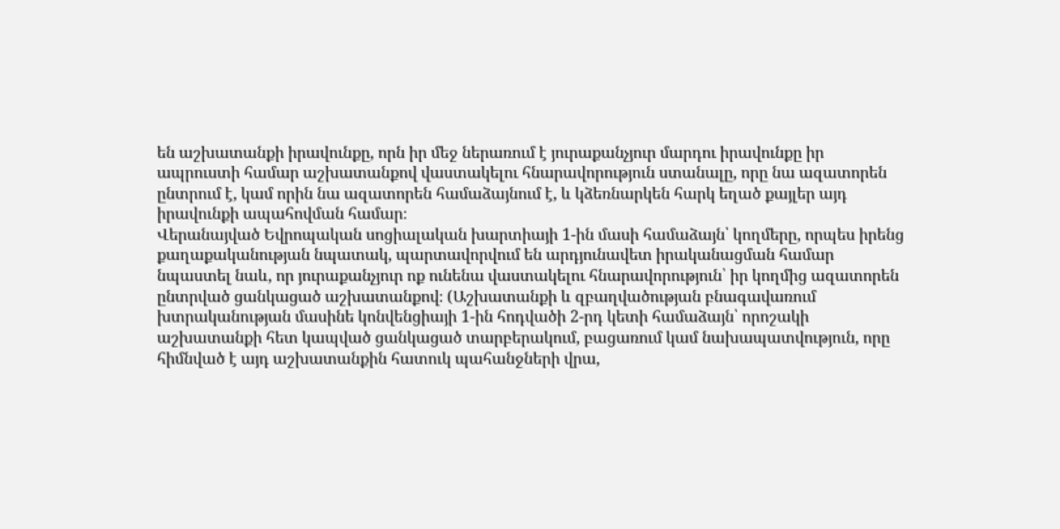են աշխատանքի իրավունքը, որն իր մեջ ներառում է յուրաքանչյուր մարդու իրավունքը իր ապրուստի համար աշխատանքով վաստակելու հնարավորություն ստանալը, որը նա ազատորեն ընտրում է, կամ որին նա ազատորեն համաձայնում է, և կձեռնարկեն հարկ եղած քայլեր այդ իրավունքի ապահովման համար։
Վերանայված Եվրոպական սոցիալական խարտիայի 1-ին մասի համաձայն՝ կողմերը, որպես իրենց քաղաքականության նպատակ, պարտավորվում են արդյունավետ իրականացման համար նպաստել նաև, որ յուրաքանչյուր ոք ունենա վաստակելու հնարավորություն՝ իր կողմից ազատորեն ընտրված ցանկացած աշխատանքով։ (Աշխատանքի և զբաղվածության բնագավառում խտրականության մասինե կոնվենցիայի 1-ին հոդվածի 2-րդ կետի համաձայն՝ որոշակի աշխատանքի հետ կապված ցանկացած տարբերակում, բացառում կամ նախապատվություն, որը հիմնված է այդ աշխատանքին հատուկ պահանջների վրա,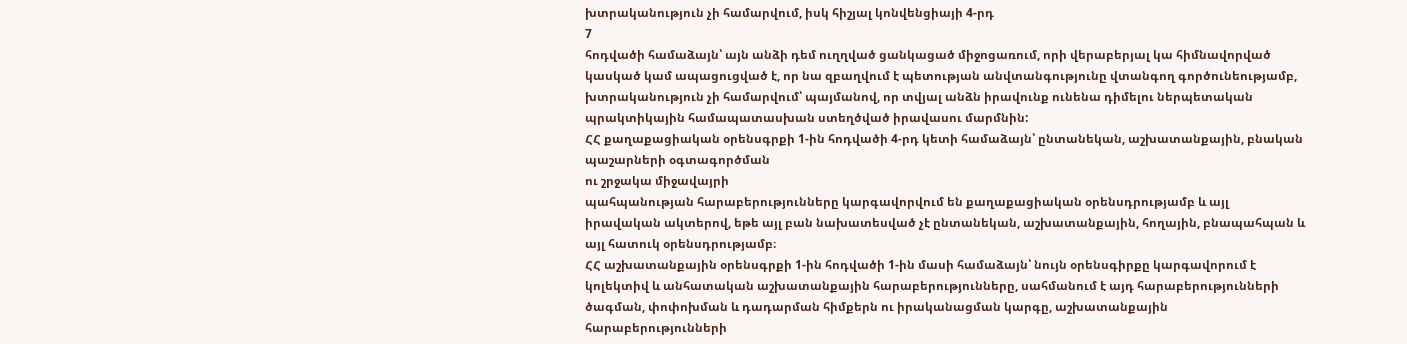խտրականություն չի համարվում, իսկ հիշյալ կոնվենցիայի 4-րդ
7
հոդվածի համաձայն՝ այն անձի դեմ ուղղված ցանկացած միջոցառում, որի վերաբերյալ կա հիմնավորված կասկած կամ ապացուցված է, որ նա զբաղվում է պետության անվտանգությունը վտանգող գործունեությամբ, խտրականություն չի համարվում՝ պայմանով, որ տվյալ անձն իրավունք ունենա դիմելու ներպետական պրակտիկային համապատասխան ստեղծված իրավասու մարմնին:
ՀՀ քաղաքացիական օրենսգրքի 1-ին հոդվածի 4-րդ կետի համաձայն՝ ընտանեկան, աշխատանքային, բնական պաշարների օգտագործման
ու շրջակա միջավայրի
պահպանության հարաբերությունները կարգավորվում են քաղաքացիական օրենսդրությամբ և այլ իրավական ակտերով, եթե այլ բան նախատեսված չէ ընտանեկան, աշխատանքային, հողային, բնապահպան և այլ հատուկ օրենսդրությամբ։
ՀՀ աշխատանքային օրենսգրքի 1-ին հոդվածի 1-ին մասի համաձայն՝ նույն օրենսգիրքը կարգավորում է կոլեկտիվ և անհատական աշխատանքային հարաբերությունները, սահմանում է այդ հարաբերությունների ծագման, փոփոխման և դադարման հիմքերն ու իրականացման կարգը, աշխատանքային հարաբերությունների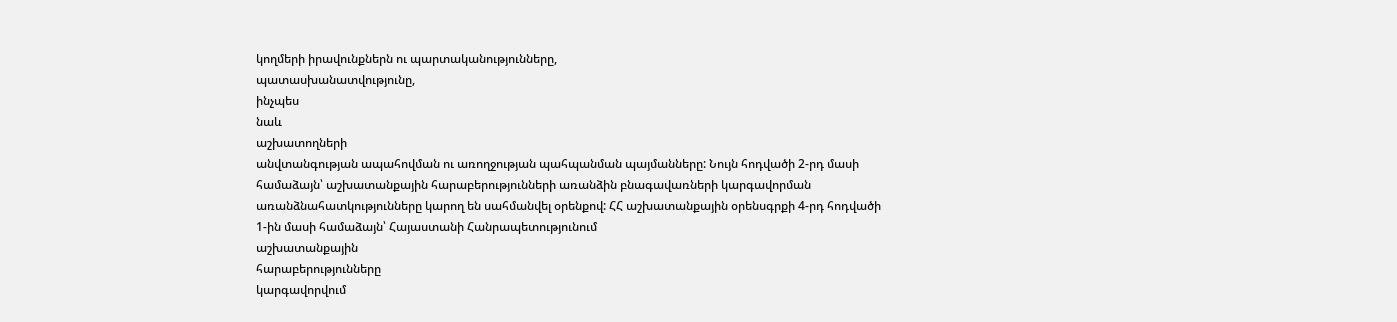կողմերի իրավունքներն ու պարտականությունները,
պատասխանատվությունը,
ինչպես
նաև
աշխատողների
անվտանգության ապահովման ու առողջության պահպանման պայմանները: Նույն հոդվածի 2-րդ մասի համաձայն՝ աշխատանքային հարաբերությունների առանձին բնագավառների կարգավորման առանձնահատկությունները կարող են սահմանվել օրենքով: ՀՀ աշխատանքային օրենսգրքի 4-րդ հոդվածի 1-ին մասի համաձայն՝ Հայաստանի Հանրապետությունում
աշխատանքային
հարաբերությունները
կարգավորվում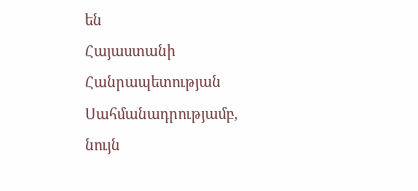են
Հայաստանի Հանրապետության Սահմանադրությամբ, նույն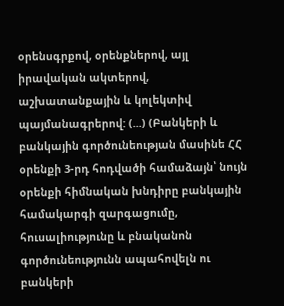օրենսգրքով, օրենքներով, այլ իրավական ակտերով, աշխատանքային և կոլեկտիվ պայմանագրերով: (...) (Բանկերի և բանկային գործունեության մասինե ՀՀ օրենքի 3-րդ հոդվածի համաձայն՝ նույն օրենքի հիմնական խնդիրը բանկային համակարգի զարգացումը, հուսալիությունը և բնականոն գործունեությունն ապահովելն ու բանկերի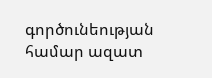գործունեության համար ազատ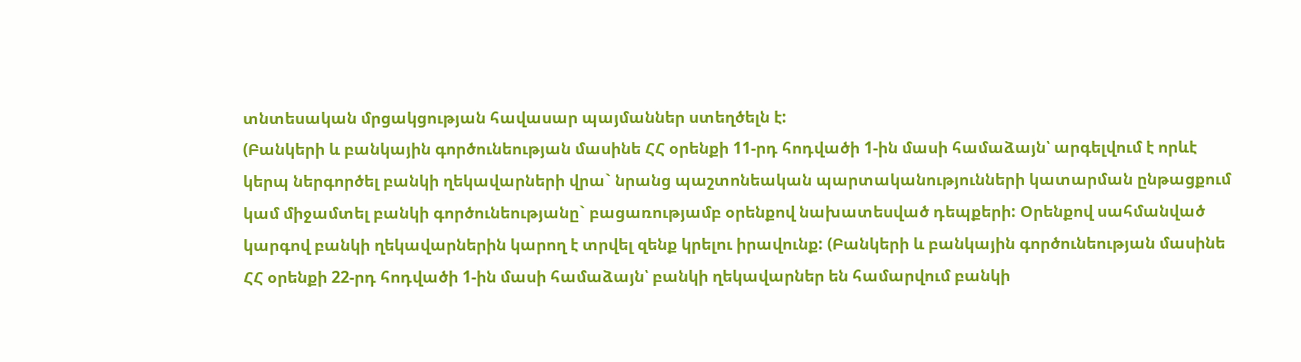տնտեսական մրցակցության հավասար պայմաններ ստեղծելն է:
(Բանկերի և բանկային գործունեության մասինե ՀՀ օրենքի 11-րդ հոդվածի 1-ին մասի համաձայն՝ արգելվում է որևէ կերպ ներգործել բանկի ղեկավարների վրա` նրանց պաշտոնեական պարտականությունների կատարման ընթացքում կամ միջամտել բանկի գործունեությանը` բացառությամբ օրենքով նախատեսված դեպքերի: Օրենքով սահմանված կարգով բանկի ղեկավարներին կարող է տրվել զենք կրելու իրավունք: (Բանկերի և բանկային գործունեության մասինե ՀՀ օրենքի 22-րդ հոդվածի 1-ին մասի համաձայն՝ բանկի ղեկավարներ են համարվում բանկի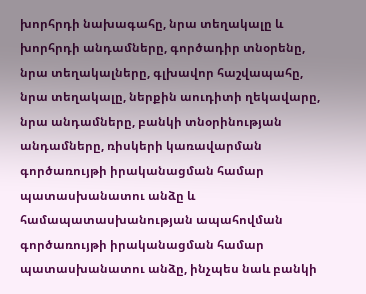խորհրդի նախագահը, նրա տեղակալը և խորհրդի անդամները, գործադիր տնօրենը, նրա տեղակալները, գլխավոր հաշվապահը, նրա տեղակալը, ներքին աուդիտի ղեկավարը, նրա անդամները, բանկի տնօրինության անդամները, ռիսկերի կառավարման գործառույթի իրականացման համար պատասխանատու անձը և համապատասխանության ապահովման գործառույթի իրականացման համար պատասխանատու անձը, ինչպես նաև բանկի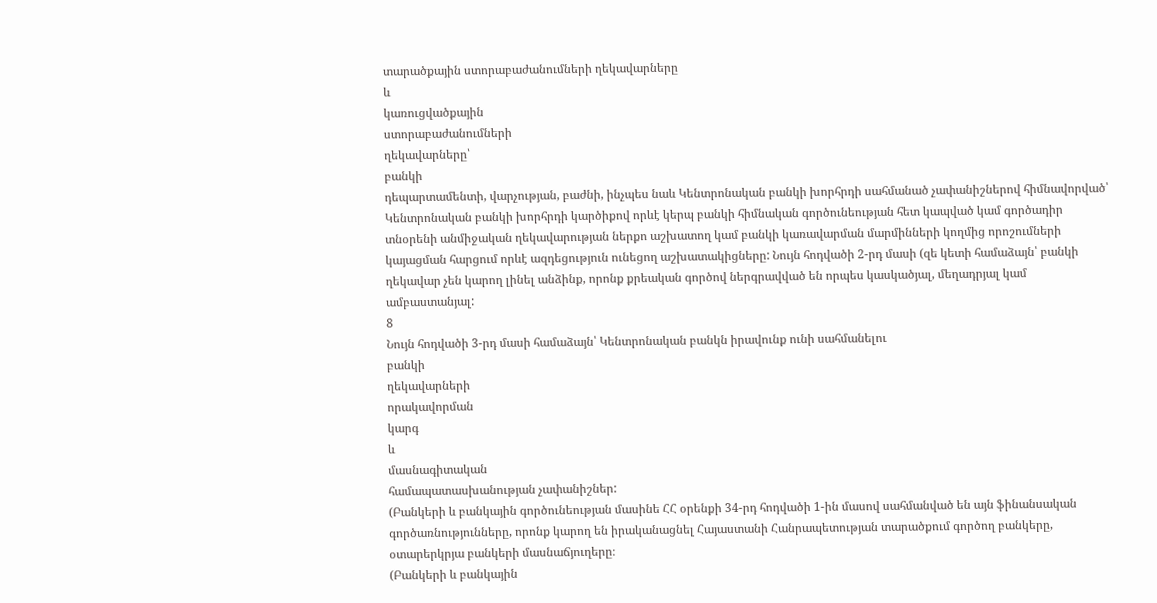տարածքային ստորաբաժանումների ղեկավարները
և
կառուցվածքային
ստորաբաժանումների
ղեկավարները՝
բանկի
դեպարտամենտի, վարչության, բաժնի, ինչպես նաև Կենտրոնական բանկի խորհրդի սահմանած չափանիշներով հիմնավորված՝ Կենտրոնական բանկի խորհրդի կարծիքով որևէ կերպ բանկի հիմնական գործունեության հետ կապված կամ գործադիր տնօրենի անմիջական ղեկավարության ներքո աշխատող կամ բանկի կառավարման մարմինների կողմից որոշումների կայացման հարցում որևէ ազդեցություն ունեցող աշխատակիցները: Նույն հոդվածի 2-րդ մասի (զե կետի համաձայն՝ բանկի ղեկավար չեն կարող լինել անձինք, որոնք քրեական գործով ներգրավված են որպես կասկածյալ, մեղադրյալ կամ ամբաստանյալ:
8
Նույն հոդվածի 3-րդ մասի համաձայն՝ Կենտրոնական բանկն իրավունք ունի սահմանելու
բանկի
ղեկավարների
որակավորման
կարգ
և
մասնագիտական
համապատասխանության չափանիշներ:
(Բանկերի և բանկային գործունեության մասինե ՀՀ օրենքի 34-րդ հոդվածի 1-ին մասով սահմանված են այն ֆինանսական գործառնությունները, որոնք կարող են իրականացնել Հայաստանի Հանրապետության տարածքում գործող բանկերը, օտարերկրյա բանկերի մասնաճյուղերը։
(Բանկերի և բանկային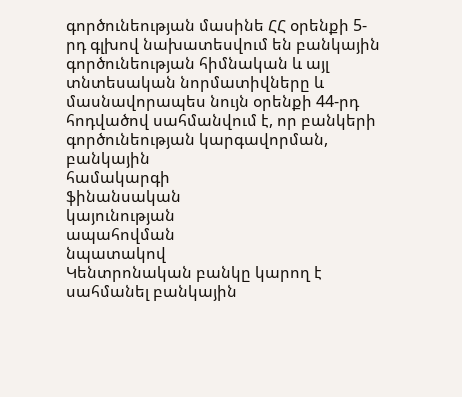գործունեության մասինե ՀՀ օրենքի 5-րդ գլխով նախատեսվում են բանկային գործունեության հիմնական և այլ տնտեսական նորմատիվները և մասնավորապես նույն օրենքի 44-րդ հոդվածով սահմանվում է, որ բանկերի գործունեության կարգավորման, բանկային
համակարգի
ֆինանսական
կայունության
ապահովման
նպատակով
Կենտրոնական բանկը կարող է սահմանել բանկային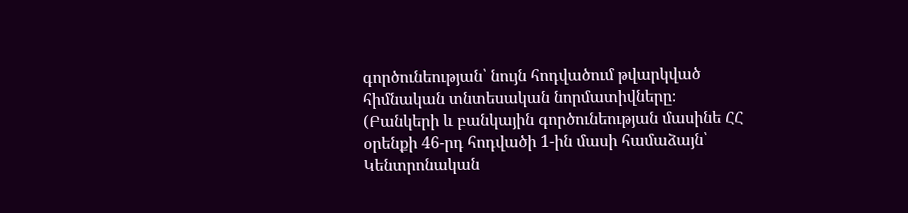գործունեության՝ նույն հոդվածում թվարկված հիմնական տնտեսական նորմատիվները։
(Բանկերի և բանկային գործունեության մասինե ՀՀ օրենքի 46-րդ հոդվածի 1-ին մասի համաձայն՝ Կենտրոնական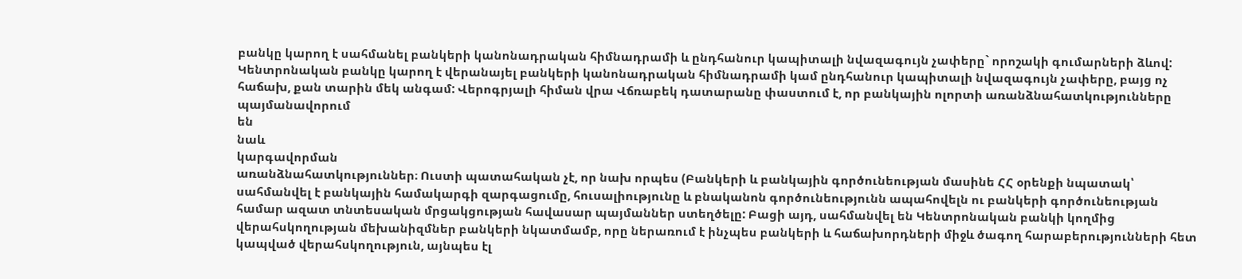բանկը կարող է սահմանել բանկերի կանոնադրական հիմնադրամի և ընդհանուր կապիտալի նվազագույն չափերը` որոշակի գումարների ձևով: Կենտրոնական բանկը կարող է վերանայել բանկերի կանոնադրական հիմնադրամի կամ ընդհանուր կապիտալի նվազագույն չափերը, բայց ոչ հաճախ, քան տարին մեկ անգամ: Վերոգրյալի հիման վրա Վճռաբեկ դատարանը փաստում է, որ բանկային ոլորտի առանձնահատկությունները
պայմանավորում
են
նաև
կարգավորման
առանձնահատկություններ։ Ուստի պատահական չէ, որ նախ որպես (Բանկերի և բանկային գործունեության մասինե ՀՀ օրենքի նպատակ՝ սահմանվել է բանկային համակարգի զարգացումը, հուսալիությունը և բնականոն գործունեությունն ապահովելն ու բանկերի գործունեության համար ազատ տնտեսական մրցակցության հավասար պայմաններ ստեղծելը: Բացի այդ, սահմանվել են Կենտրոնական բանկի կողմից վերահսկողության մեխանիզմներ բանկերի նկատմամբ, որը ներառում է ինչպես բանկերի և հաճախորդների միջև ծագող հարաբերությունների հետ կապված վերահսկողություն, այնպես էլ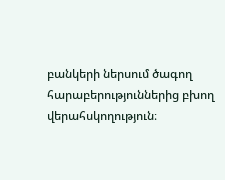բանկերի ներսում ծագող հարաբերություններից բխող վերահսկողություն։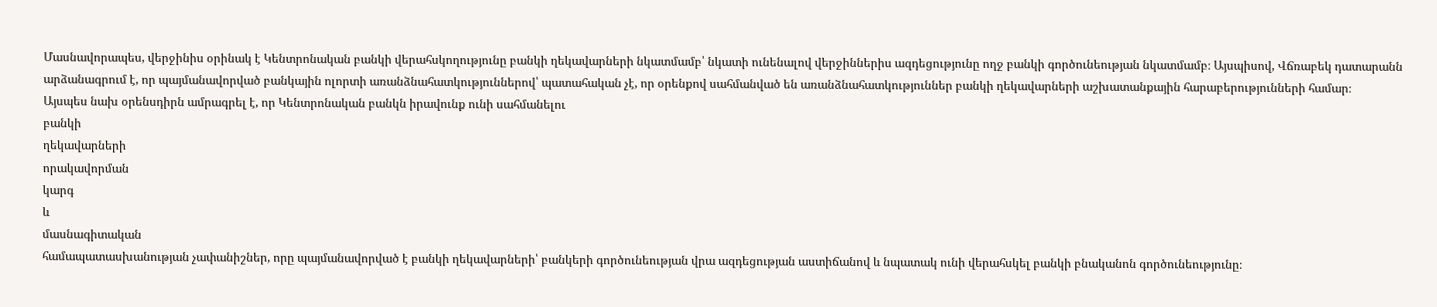Մասնավորապես, վերջինիս օրինակ է Կենտրոնական բանկի վերահսկողությունը բանկի ղեկավարների նկատմամբ՝ նկատի ունենալով վերջիններիս ազդեցությունը ողջ բանկի գործունեության նկատմամբ։ Այսպիսով, Վճռաբեկ դատարանն արձանագրում է, որ պայմանավորված բանկային ոլորտի առանձնահատկություններով՝ պատահական չէ, որ օրենքով սահմանված են առանձնահատկություններ բանկի ղեկավարների աշխատանքային հարաբերությունների համար։
Այսպես նախ օրենսդիրն ամրագրել է, որ Կենտրոնական բանկն իրավունք ունի սահմանելու
բանկի
ղեկավարների
որակավորման
կարգ
և
մասնագիտական
համապատասխանության չափանիշներ, որը պայմանավորված է բանկի ղեկավարների՝ բանկերի գործունեության վրա ազդեցության աստիճանով և նպատակ ունի վերահսկել բանկի բնականոն գործունեությունը։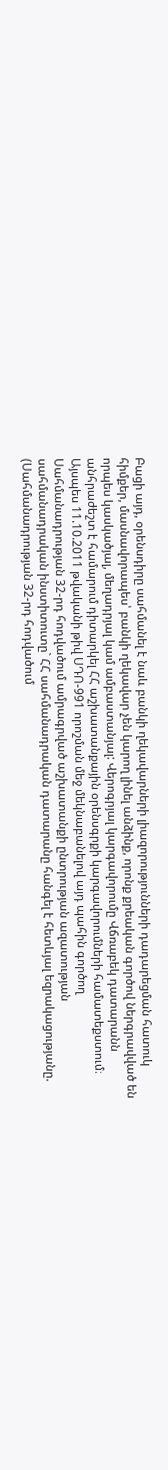Բացի այդ, օրենսդիրը սահմանել է նաև բանկի ղեկավարների լիազորությունների դադարեցման հատուկ հիմքեր, մասնավորապես՝ բանկի ղեկավար չեն կարող լինել անձինք, որոնք քրեական գործով ներգրավված են որպես կասկածյալ, մեղադրյալ կամ ամբաստանյալ: Վերոգրյալ կարգավորումը Վճռաբեկ դատարանն անհրաժեշտ է համարում դիտարկել ՀՀ աշխատանքային օրենսգրքի կարգավորումների համատեքստում։
Այսպես 11.10.2011 թվականի թիվ ՍԴՈ-991 որոշման մեջ մեկնաբանելով այդ պահին գործող Սահմանադրության 32-րդ հոդվածում ամրագրված աշխատանքի ընտրության ազատության սահմանադրական ինստիտուտը` ՀՀ սահմանադրական դատարանը հանգել է հետևյալ եզրակացությանը. (Սահմանադրության 32-րդ հոդվածում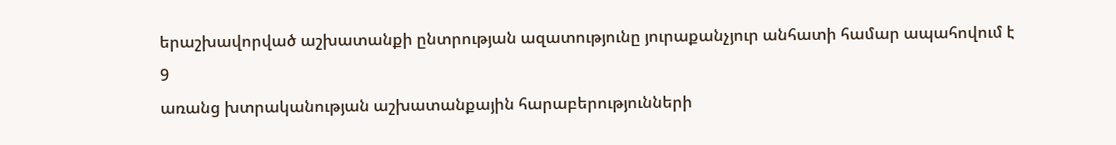երաշխավորված աշխատանքի ընտրության ազատությունը յուրաքանչյուր անհատի համար ապահովում է
9
առանց խտրականության աշխատանքային հարաբերությունների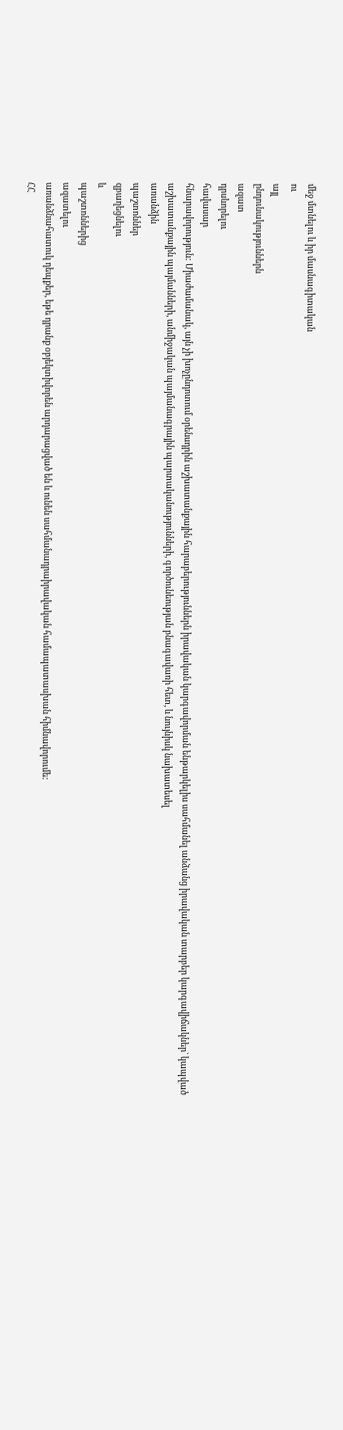մեջ մտնելու և իր մասնագիտական
ու
այլ
ընդունակություններն
ազատ
դրսևորելու
հավասար
հնարավորություն: Միաժամանակ, այն չի խոչընդոտում օրենսդրին աշխատանքային հարաբերություններն իրավական կարգավորման ենթարկելիս սահմանել անձանց իրավական տարբեր կարգավիճակներ` կապված աշխատանքային պայմանների, անմիջական պայմանագրային պարտականությունների, գործունեության բնագավառի հետ, և նույնիսկ նախատեսել
առանձին
պաշտոններ
զբաղեցնելու
և
պաշտոններից
ազատելու
առանձնահատուկ դեպքեր, եթե դրանք օբյեկտիվորեն արդարացված են և ունեն սահմանադրաիրավական համապատասխան հիմնավորումե:
ՀՀ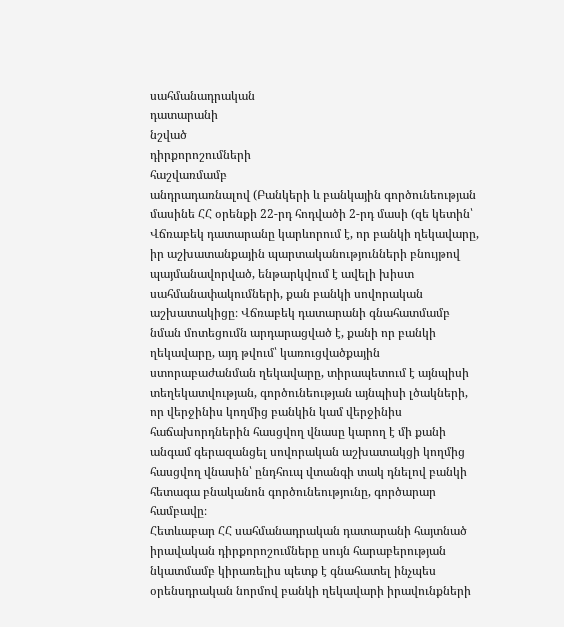սահմանադրական
դատարանի
նշված
դիրքորոշումների
հաշվառմամբ
անդրադառնալով (Բանկերի և բանկային գործունեության մասինե ՀՀ օրենքի 22-րդ հոդվածի 2-րդ մասի (զե կետին՝ Վճռաբեկ դատարանը կարևորում է, որ բանկի ղեկավարը, իր աշխատանքային պարտականությունների բնույթով պայմանավորված, ենթարկվում է ավելի խիստ սահմանափակումների, քան բանկի սովորական աշխատակիցը։ Վճռաբեկ դատարանի գնահատմամբ նման մոտեցումն արդարացված է, քանի որ բանկի ղեկավարը, այդ թվում՝ կառուցվածքային ստորաբաժանման ղեկավարը, տիրապետում է այնպիսի տեղեկատվության, գործունեության այնպիսի լծակների, որ վերջինիս կողմից բանկին կամ վերջինիս հաճախորդներին հասցվող վնասը կարող է մի քանի անգամ գերազանցել սովորական աշխատակցի կողմից հասցվող վնասին՝ ընդհուպ վտանգի տակ դնելով բանկի հետագա բնականոն գործունեությունը, գործարար համբավը։
Հետևաբար ՀՀ սահմանադրական դատարանի հայտնած իրավական դիրքորոշումները սույն հարաբերության նկատմամբ կիրառելիս պետք է գնահատել ինչպես օրենսդրական նորմով բանկի ղեկավարի իրավունքների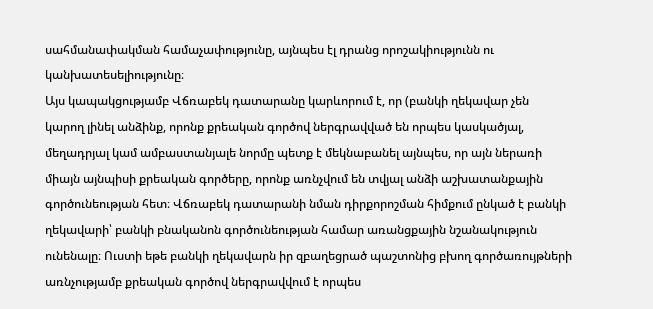սահմանափակման համաչափությունը, այնպես էլ դրանց որոշակիությունն ու կանխատեսելիությունը։
Այս կապակցությամբ Վճռաբեկ դատարանը կարևորում է, որ (բանկի ղեկավար չեն
կարող լինել անձինք, որոնք քրեական գործով ներգրավված են որպես կասկածյալ, մեղադրյալ կամ ամբաստանյալե նորմը պետք է մեկնաբանել այնպես, որ այն ներառի միայն այնպիսի քրեական գործերը, որոնք առնչվում են տվյալ անձի աշխատանքային գործունեության հետ։ Վճռաբեկ դատարանի նման դիրքորոշման հիմքում ընկած է բանկի ղեկավարի՝ բանկի բնականոն գործունեության համար առանցքային նշանակություն ունենալը։ Ուստի եթե բանկի ղեկավարն իր զբաղեցրած պաշտոնից բխող գործառույթների առնչությամբ քրեական գործով ներգրավվում է որպես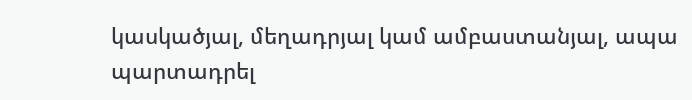կասկածյալ, մեղադրյալ կամ ամբաստանյալ, ապա պարտադրել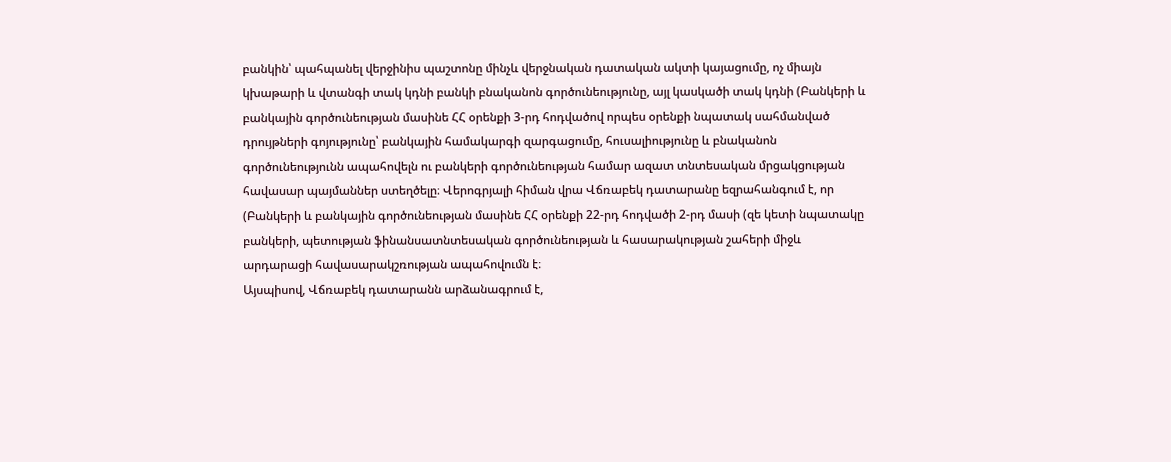բանկին՝ պահպանել վերջինիս պաշտոնը մինչև վերջնական դատական ակտի կայացումը, ոչ միայն կխաթարի և վտանգի տակ կդնի բանկի բնականոն գործունեությունը, այլ կասկածի տակ կդնի (Բանկերի և բանկային գործունեության մասինե ՀՀ օրենքի 3-րդ հոդվածով որպես օրենքի նպատակ սահմանված դրույթների գոյությունը՝ բանկային համակարգի զարգացումը, հուսալիությունը և բնականոն գործունեությունն ապահովելն ու բանկերի գործունեության համար ազատ տնտեսական մրցակցության հավասար պայմաններ ստեղծելը։ Վերոգրյալի հիման վրա Վճռաբեկ դատարանը եզրահանգում է, որ (Բանկերի և բանկային գործունեության մասինե ՀՀ օրենքի 22-րդ հոդվածի 2-րդ մասի (զե կետի նպատակը բանկերի, պետության ֆինանսատնտեսական գործունեության և հասարակության շահերի միջև արդարացի հավասարակշռության ապահովումն է։
Այսպիսով, Վճռաբեկ դատարանն արձանագրում է,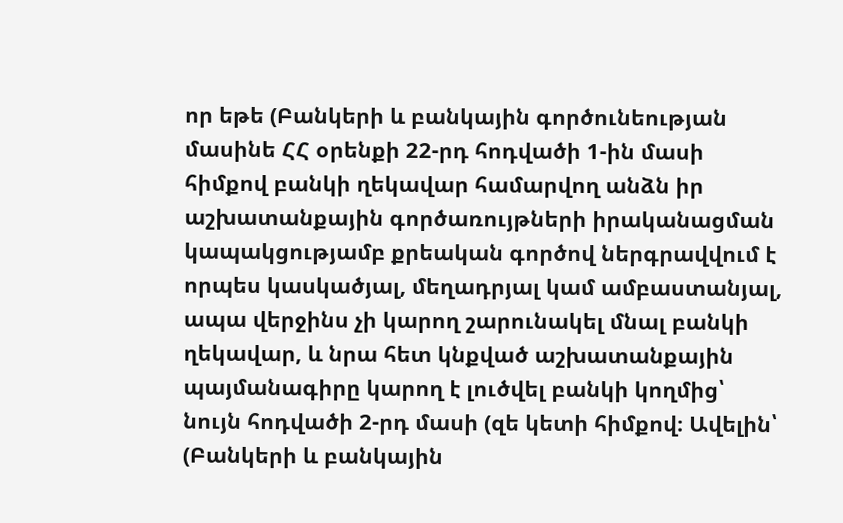որ եթե (Բանկերի և բանկային գործունեության մասինե ՀՀ օրենքի 22-րդ հոդվածի 1-ին մասի հիմքով բանկի ղեկավար համարվող անձն իր աշխատանքային գործառույթների իրականացման կապակցությամբ քրեական գործով ներգրավվում է որպես կասկածյալ, մեղադրյալ կամ ամբաստանյալ, ապա վերջինս չի կարող շարունակել մնալ բանկի ղեկավար, և նրա հետ կնքված աշխատանքային պայմանագիրը կարող է լուծվել բանկի կողմից՝ նույն հոդվածի 2-րդ մասի (զե կետի հիմքով։ Ավելին՝ (Բանկերի և բանկային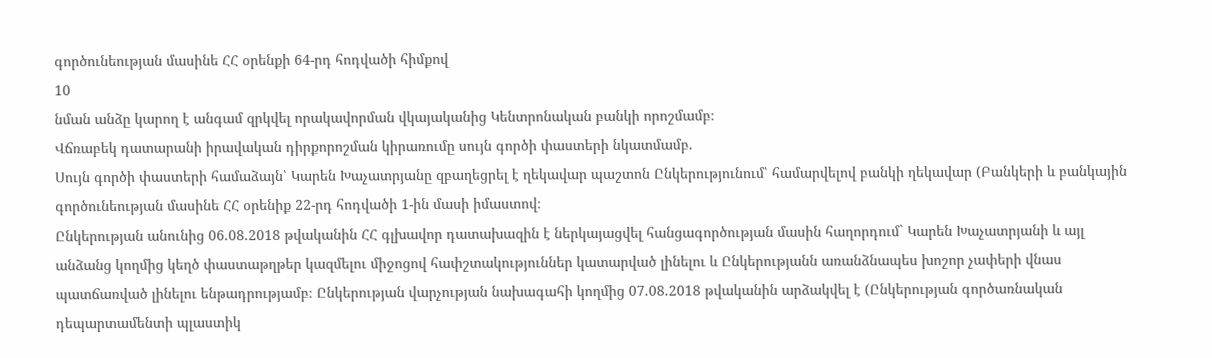գործունեության մասինե ՀՀ օրենքի 64-րդ հոդվածի հիմքով
10
նման անձը կարող է անգամ զրկվել որակավորման վկայականից Կենտրոնական բանկի որոշմամբ։
Վճռաբեկ դատարանի իրավական դիրքորոշման կիրառումը սույն գործի փաստերի նկատմամբ.
Սույն գործի փաստերի համաձայն՝ Կարեն Խաչատրյանը զբաղեցրել է ղեկավար պաշտոն Ընկերությունում՝ համարվելով բանկի ղեկավար (Բանկերի և բանկային գործունեության մասինե ՀՀ օրենիք 22-րդ հոդվածի 1-ին մասի իմաստով։
Ընկերության անունից 06.08.2018 թվականին ՀՀ գլխավոր դատախազին է ներկայացվել հանցագործության մասին հաղորդում` Կարեն Խաչատրյանի և այլ անձանց կողմից կեղծ փաստաթղթեր կազմելու միջոցով հափշտակություններ կատարված լինելու և Ընկերությանն առանձնապես խոշոր չափերի վնաս պատճառված լինելու ենթադրությամբ։ Ընկերության վարչության նախագահի կողմից 07.08.2018 թվականին արձակվել է (Ընկերության գործառնական դեպարտամենտի պլաստիկ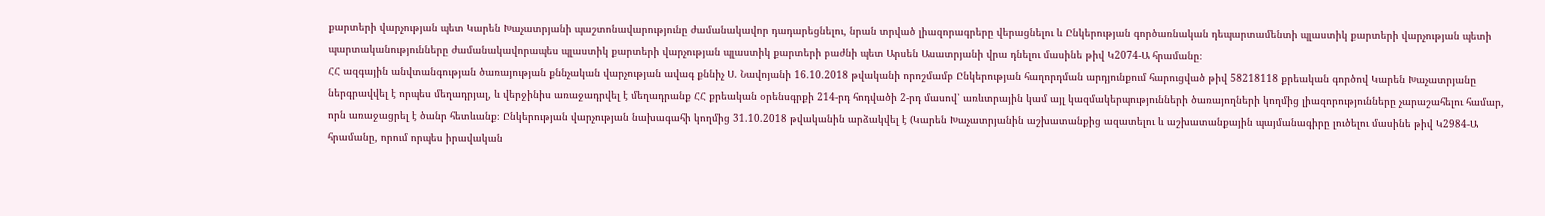քարտերի վարչության պետ Կարեն Խաչատրյանի պաշտոնավարությունը ժամանակավոր դադարեցնելու, նրան տրված լիազորագրերը վերացնելու և Ընկերության գործառնական դեպարտամենտի պլաստիկ քարտերի վարչության պետի պարտականությունները ժամանակավորապես պլաստիկ քարտերի վարչության պլաստիկ քարտերի բաժնի պետ Արսեն Ասատրյանի վրա դնելու մասինե թիվ Կ2074-Ա հրամանը։
ՀՀ ազգային անվտանգության ծառայության քննչական վարչության ավագ քննիչ Ս. Նավոյանի 16.10.2018 թվականի որոշմամբ Ընկերության հաղորդման արդյունքում հարուցված թիվ 58218118 քրեական գործով Կարեն Խաչատրյանը ներգրավվել է որպես մեղադրյալ, և վերջինիս առաջադրվել է մեղադրանք ՀՀ քրեական օրենսգրքի 214-րդ հոդվածի 2-րդ մասով՝ առևտրային կամ այլ կազմակերպությունների ծառայողների կողմից լիազորությունները չարաշահելու համար, որն առաջացրել է ծանր հետևանք։ Ընկերության վարչության նախագահի կողմից 31.10.2018 թվականին արձակվել է (Կարեն Խաչատրյանին աշխատանքից ազատելու և աշխատանքային պայմանագիրը լուծելու մասինե թիվ Կ2984-Ա հրամանը, որում որպես իրավական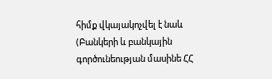հիմք վկայակոչվել է նաև (Բանկերի և բանկային գործունեության մասինե ՀՀ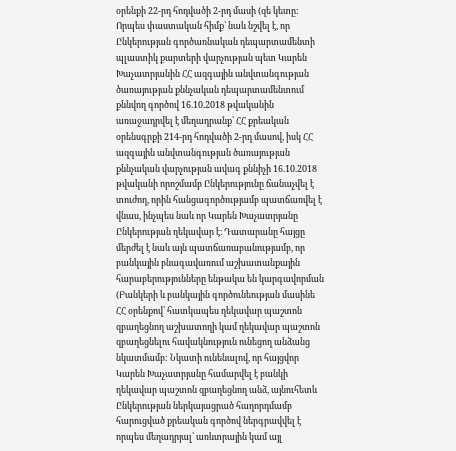օրենքի 22-րդ հոդվածի 2-րդ մասի (զե կետը: Որպես փաստական հիմք՝ նաև նշվել է, որ Ընկերության գործառնական դեպարտամենտի պլաստիկ քարտերի վարչության պետ Կարեն Խաչատրյանին ՀՀ ազգային անվտանգության ծառայության քննչական դեպարտամենտում քննվող գործով 16.10.2018 թվականին առաջադրվել է մեղադրանք՝ ՀՀ քրեական օրենսգրքի 214-րդ հոդվածի 2-րդ մասով, իսկ ՀՀ ազգային անվտանգության ծառայության քննչական վարչության ավագ քննիչի 16.10.2018 թվականի որոշմամբ Ընկերությունը ճանաչվել է տուժող, որին հանցագործությամբ պատճառվել է վնաս, ինչպես նաև որ Կարեն Խաչատրյանը Ընկերության ղեկավար է։ Դատարանը հայցը մերժել է նաև այն պատճառաբանությամբ, որ բանկային բնագավառում աշխատանքային հարաբերությունները ենթակա են կարգավորման (Բանկերի և բանկային գործունեության մասինե ՀՀ օրենքով՝ հատկապես ղեկավար պաշտոն զբաղեցնող աշխատողի կամ ղեկավար պաշտոն զբաղեցնելու հավակնություն ունեցող անձանց նկատմամբ: Նկատի ունենալով, որ հայցվոր Կարեն Խաչատրյանը համարվել է բանկի ղեկավար պաշտոն զբաղեցնող անձ, այնուհետև Ընկերության ներկայացրած հաղորդմամբ հարուցված քրեական գործով ներգրավվել է որպես մեղադրյալ՝ առևտրային կամ այլ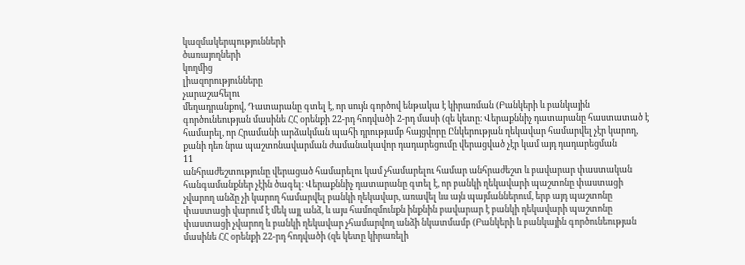կազմակերպությունների
ծառայողների
կողմից
լիազորությունները
չարաշահելու
մեղադրանքով, Դատարանը գտել է, որ սույն գործով ենթակա է կիրառման (Բանկերի և բանկային գործունեության մասինե ՀՀ օրենքի 22-րդ հոդվածի 2-րդ մասի (զե կետը։ Վերաքննիչ դատարանը հաստատած է համարել, որ Հրամանի արձակման պահի դրությամբ հայցվորը Ընկերության ղեկավար համարվել չէր կարող, քանի դեռ նրա պաշտոնավարման ժամանակավոր դադարեցումը վերացված չէր կամ այդ դադարեցման
11
անհրաժեշտությունը վերացած համարելու կամ չհամարելու համար անհրաժեշտ և բավարար փաստական հանգամանքներ չէին ծագել։ Վերաքննիչ դատարանը գտել է, որ բանկի ղեկավարի պաշտոնը փաստացի չվարող անձը չի կարող համարվել բանկի ղեկավար, առավել ևս այն պայմաններում, երբ այդ պաշտոնը փաստացի վարում է մեկ այլ անձ, և այս համոզմունքն ինքնին բավարար է բանկի ղեկավարի պաշտոնը փաստացի չվարող և բանկի ղեկավար չհամարվող անձի նկատմամբ (Բանկերի և բանկային գործունեության մասինե ՀՀ օրենքի 22-րդ հոդվածի (զե կետը կիրառելի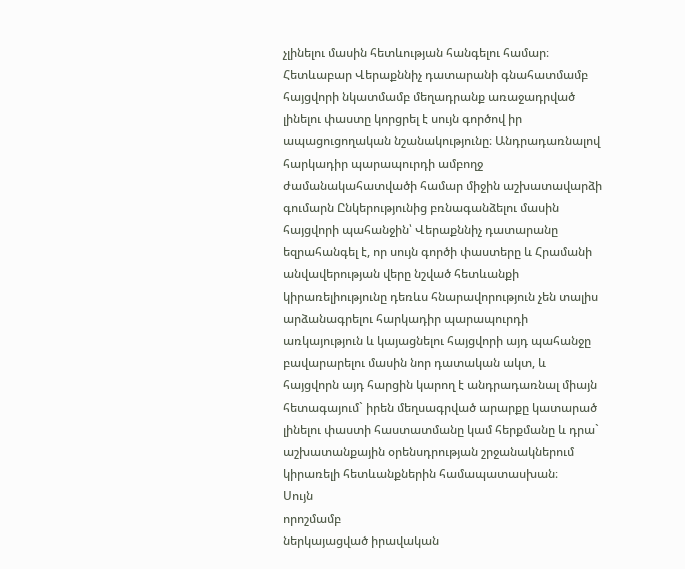չլինելու մասին հետևության հանգելու համար։ Հետևաբար Վերաքննիչ դատարանի գնահատմամբ հայցվորի նկատմամբ մեղադրանք առաջադրված լինելու փաստը կորցրել է սույն գործով իր ապացուցողական նշանակությունը։ Անդրադառնալով հարկադիր պարապուրդի ամբողջ ժամանակահատվածի համար միջին աշխատավարձի գումարն Ընկերությունից բռնագանձելու մասին հայցվորի պահանջին՝ Վերաքննիչ դատարանը եզրահանգել է, որ սույն գործի փաստերը և Հրամանի անվավերության վերը նշված հետևանքի կիրառելիությունը դեռևս հնարավորություն չեն տալիս արձանագրելու հարկադիր պարապուրդի առկայություն և կայացնելու հայցվորի այդ պահանջը բավարարելու մասին նոր դատական ակտ, և հայցվորն այդ հարցին կարող է անդրադառնալ միայն հետագայում` իրեն մեղսագրված արարքը կատարած լինելու փաստի հաստատմանը կամ հերքմանը և դրա` աշխատանքային օրենսդրության շրջանակներում կիրառելի հետևանքներին համապատասխան։
Սույն
որոշմամբ
ներկայացված իրավական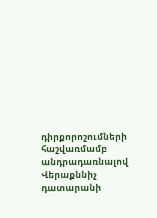դիրքորոշումների հաշվառմամբ
անդրադառնալով Վերաքննիչ դատարանի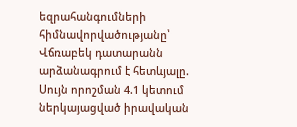եզրահանգումների հիմնավորվածությանը՝ Վճռաբեկ դատարանն արձանագրում է հետևյալը.
Սույն որոշման 4.1 կետում ներկայացված իրավական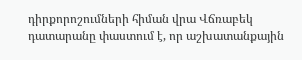դիրքորոշումների հիման վրա Վճռաբեկ դատարանը փաստում է, որ աշխատանքային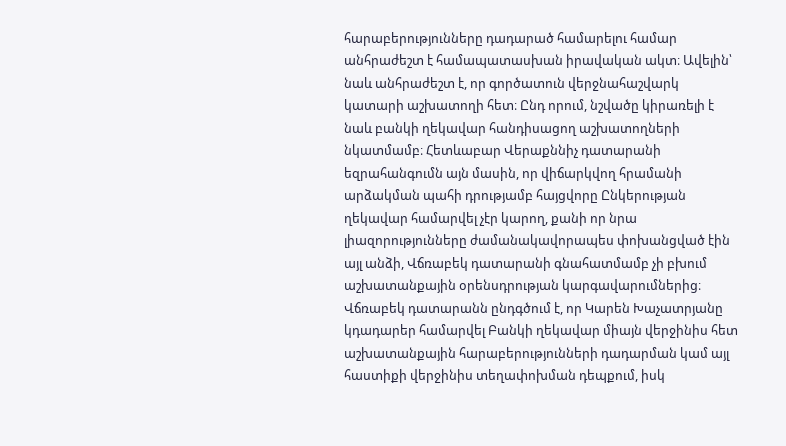հարաբերությունները դադարած համարելու համար անհրաժեշտ է համապատասխան իրավական ակտ։ Ավելին՝ նաև անհրաժեշտ է, որ գործատուն վերջնահաշվարկ կատարի աշխատողի հետ։ Ընդ որում, նշվածը կիրառելի է նաև բանկի ղեկավար հանդիսացող աշխատողների նկատմամբ։ Հետևաբար Վերաքննիչ դատարանի եզրահանգումն այն մասին, որ վիճարկվող հրամանի արձակման պահի դրությամբ հայցվորը Ընկերության ղեկավար համարվել չէր կարող, քանի որ նրա լիազորությունները ժամանակավորապես փոխանցված էին այլ անձի, Վճռաբեկ դատարանի գնահատմամբ չի բխում աշխատանքային օրենսդրության կարգավարումներից։ Վճռաբեկ դատարանն ընդգծում է, որ Կարեն Խաչատրյանը կդադարեր համարվել Բանկի ղեկավար միայն վերջինիս հետ աշխատանքային հարաբերությունների դադարման կամ այլ հաստիքի վերջինիս տեղափոխման դեպքում, իսկ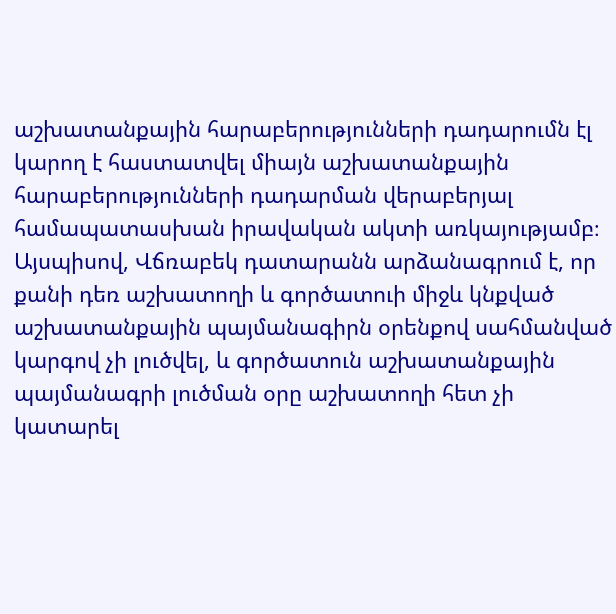աշխատանքային հարաբերությունների դադարումն էլ կարող է հաստատվել միայն աշխատանքային հարաբերությունների դադարման վերաբերյալ համապատասխան իրավական ակտի առկայությամբ։ Այսպիսով, Վճռաբեկ դատարանն արձանագրում է, որ քանի դեռ աշխատողի և գործատուի միջև կնքված աշխատանքային պայմանագիրն օրենքով սահմանված կարգով չի լուծվել, և գործատուն աշխատանքային պայմանագրի լուծման օրը աշխատողի հետ չի կատարել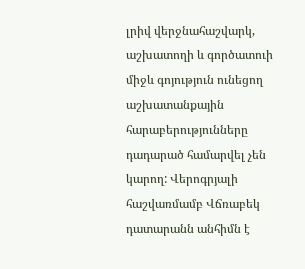լրիվ վերջնահաշվարկ, աշխատողի և գործատուի միջև գոյություն ունեցող աշխատանքային հարաբերությունները դադարած համարվել չեն կարող: Վերոգրյալի հաշվառմամբ Վճռաբեկ դատարանն անհիմն է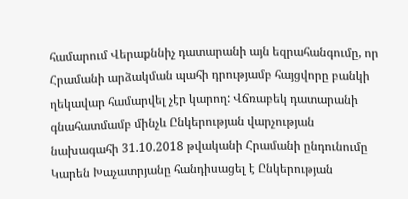համարում Վերաքննիչ դատարանի այն եզրահանգումը, որ Հրամանի արձակման պահի դրությամբ հայցվորը բանկի ղեկավար համարվել չէր կարող: Վճռաբեկ դատարանի գնահատմամբ մինչև Ընկերության վարչության նախագահի 31.10.2018 թվականի Հրամանի ընդունումը Կարեն Խաչատրյանը հանդիսացել է Ընկերության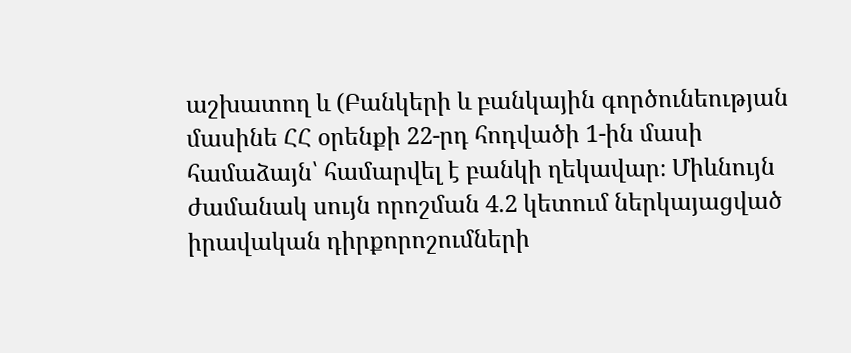աշխատող և (Բանկերի և բանկային գործունեության մասինե ՀՀ օրենքի 22-րդ հոդվածի 1-ին մասի համաձայն՝ համարվել է բանկի ղեկավար։ Միևնույն ժամանակ սույն որոշման 4.2 կետում ներկայացված իրավական դիրքորոշումների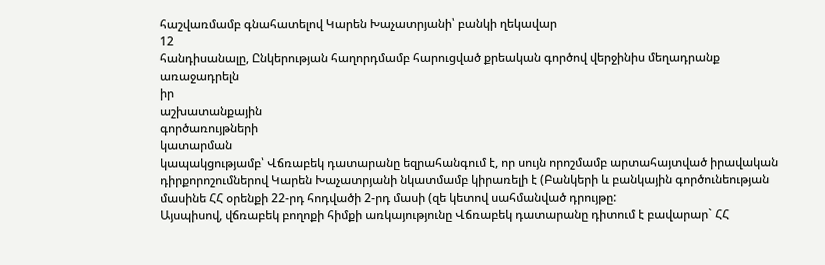հաշվառմամբ գնահատելով Կարեն Խաչատրյանի՝ բանկի ղեկավար
12
հանդիսանալը, Ընկերության հաղորդմամբ հարուցված քրեական գործով վերջինիս մեղադրանք
առաջադրելն
իր
աշխատանքային
գործառույթների
կատարման
կապակցությամբ՝ Վճռաբեկ դատարանը եզրահանգում է, որ սույն որոշմամբ արտահայտված իրավական դիրքորոշումներով Կարեն Խաչատրյանի նկատմամբ կիրառելի է (Բանկերի և բանկային գործունեության մասինե ՀՀ օրենքի 22-րդ հոդվածի 2-րդ մասի (զե կետով սահմանված դրույթը:
Այսպիսով, վճռաբեկ բողոքի հիմքի առկայությունը Վճռաբեկ դատարանը դիտում է բավարար` ՀՀ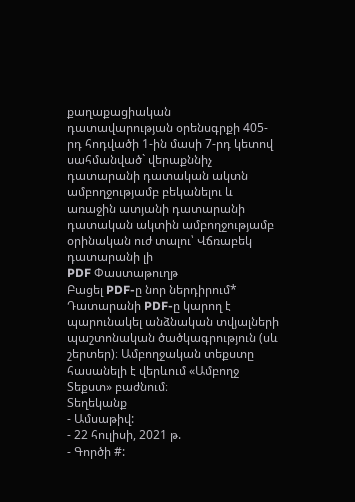քաղաքացիական դատավարության օրենսգրքի 405-րդ հոդվածի 1-ին մասի 7-րդ կետով սահմանված` վերաքննիչ դատարանի դատական ակտն ամբողջությամբ բեկանելու և առաջին ատյանի դատարանի դատական ակտին ամբողջությամբ օրինական ուժ տալու՝ Վճռաբեկ դատարանի լի
PDF Փաստաթուղթ
Բացել PDF-ը նոր ներդիրում* Դատարանի PDF-ը կարող է պարունակել անձնական տվյալների պաշտոնական ծածկագրություն (սև շերտեր)։ Ամբողջական տեքստը հասանելի է վերևում «Ամբողջ Տեքստ» բաժնում։
Տեղեկանք
- Ամսաթիվ:
- 22 հուլիսի, 2021 թ.
- Գործի #: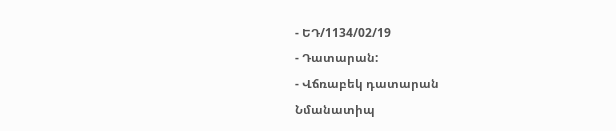- ԵԴ/1134/02/19
- Դատարան:
- Վճռաբեկ դատարան
Նմանատիպ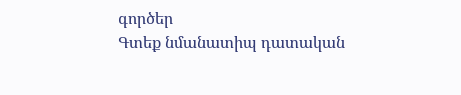գործեր
Գտեք նմանատիպ դատական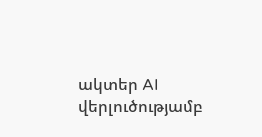ակտեր AI վերլուծությամբ